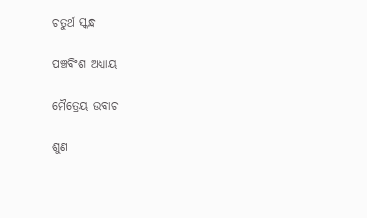ଚତୁର୍ଥ ସ୍କନ୍ଧ

ପଞ୍ଚବିଂଶ ଅଧ୍ୟାୟ

ମୈତ୍ରେୟ ଉବାଚ

ଶୁଣ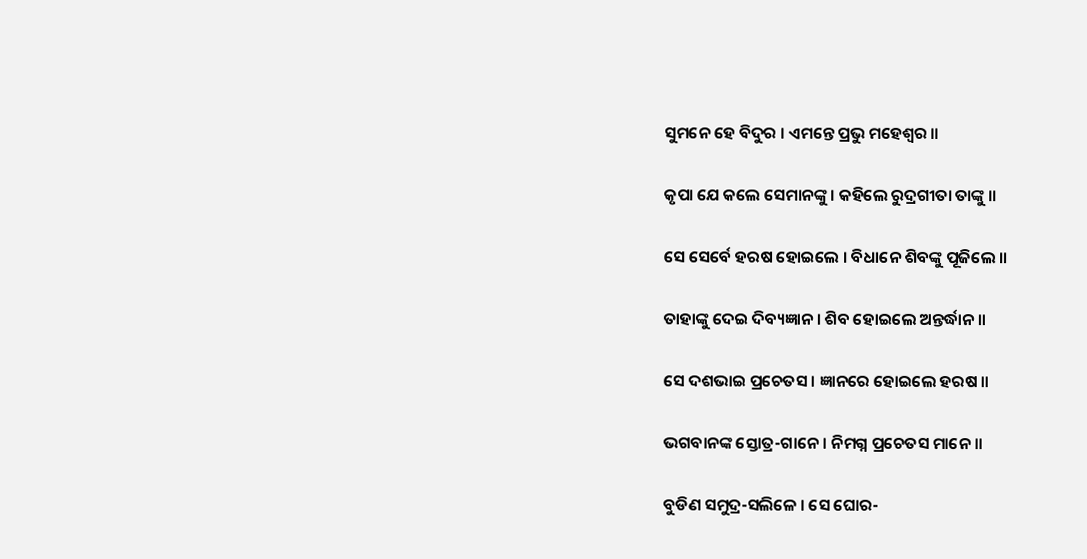ସୁମନେ ହେ ବିଦୁର । ଏମନ୍ତେ ପ୍ରଭୁ ମହେଶ୍ୱର ॥

କୃପା ଯେ କଲେ ସେମାନଙ୍କୁ । କହିଲେ ରୁଦ୍ରଗୀତା ତାଙ୍କୁ ॥

ସେ ସେର୍ବେ ହରଷ ହୋଇଲେ । ବିଧାନେ ଶିବଙ୍କୁ ପୂଜିଲେ ॥

ତାହାଙ୍କୁ ଦେଇ ଦିବ୍ୟଜ୍ଞାନ । ଶିବ ହୋଇଲେ ଅନ୍ତର୍ଦ୍ଧାନ ॥

ସେ ଦଶଭାଇ ପ୍ରଚେତସ । ଜ୍ଞାନରେ ହୋଇଲେ ହରଷ ॥

ଭଗବାନଙ୍କ ସ୍ତୋତ୍ର-ଗାନେ । ନିମଗ୍ନ ପ୍ରଚେତସ ମାନେ ॥

ବୁଡିଣ ସମୁଦ୍ର-ସଲିଳେ । ସେ ଘୋର-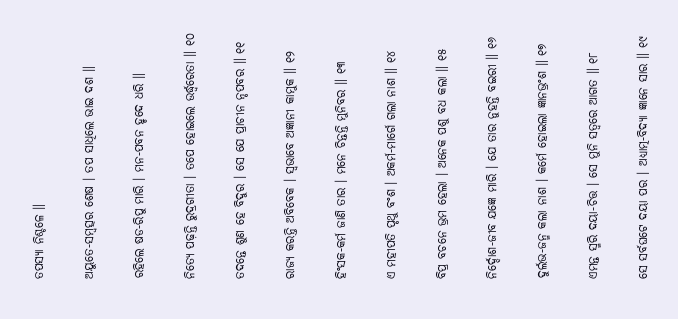ତପସ୍ୟା ନିଶ୍ଚଳେ ॥

ଅୟୁତେ-ସମ୍ବତ୍ସର ଶେଷ । ତପ ସାଧିଲେ ଭାଇ ଦଶ ॥

ରହିଲେ ଷଡ-ରିପୁ ମାରି । ମନ-ପବନ ହୃଦେ ଧରି ॥

ନିତ୍ୟେ ପଢ଼ନ୍ତି ରୁଦ୍ରଗୀତା । ତପେ ହୋଇଲେ ଉର୍ଦ୍ଧ୍ୱରେତା ॥ ୧୦

ତଦନ୍ତେ ଶୁଣ ହେ ବିଦୁର । ସେ ଯେ ପ୍ରାଚୀନ ନୃପବର ॥ ୧୧

ରାଜ୍ୟ କରନ୍ତି ଅବିବେକ । ସ୍ୱଭାବେ ଅଜ୍ଞାନୀ କାମୁକ ॥ ୧୨

ହିଂସକ-କର୍ମ ଜାଣି ତାର । ମନେ ଚିନ୍ତନ୍ତି ମୁନିବର ॥ ୧୩

ଏ ମହୀପତି ପୃଥୁ ବଂଶ । ଅକର୍ମ-ମାର୍ଗେ ଗଲା ନାଶ ॥ ୧୪

ବିପ୍ର ବଚନେ ଭ୍ରମ ହେଲା । ଅନେକ ପଶୁ ବଧ କଲା ॥ ୧୫

ନିର୍ଦ୍ଦୋଶ-ଜୀବ ଯଜ୍ଞେ ମାରି । ଯେ ତାର ନୁହନ୍ତି ବଇରୀ ॥ ୧୬

ଦୁର୍ଲଭ-ଜନ୍ମ କଲା ନାଶ । କର୍ମେ ହୋଇଲା ଜ୍ଞାନଭ୍ରଂଶ ॥ ୧୭

ଏମନ୍ତ ସ୍ମରି ଦୟା-ଚିତ୍ତ । ସେ ମୁନି ସତ୍ୱରେ ଆଗତ ॥ ୧୮

ସେ ସର୍ବଘଟେ ଦୟା ପର । ଅଧ୍ୟାତ୍ମ-ବିଦ୍ୟା ଜ୍ଞାନେ ସାର ॥ ୧୯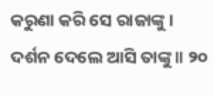କରୁଣା କରି ସେ ରାଜାଙ୍କୁ । ଦର୍ଶନ ଦେଲେ ଆସି ତାଙ୍କୁ ॥ ୨୦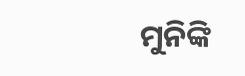ମୁନିଙ୍କି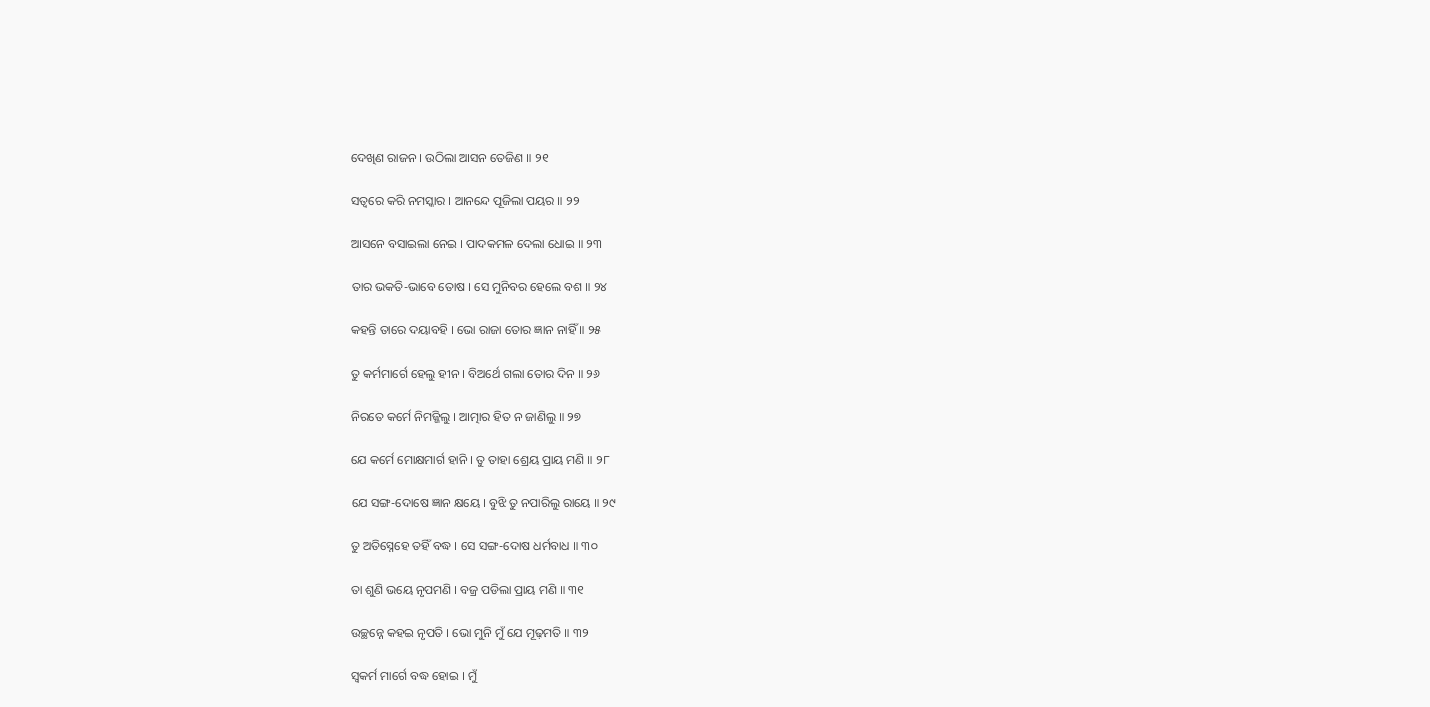ଦେଖିଣ ରାଜନ । ଉଠିଲା ଆସନ ତେଜିଣ ॥ ୨୧

ସତ୍ୱରେ କରି ନମସ୍କାର । ଆନନ୍ଦେ ପୂଜିଲା ପୟର ॥ ୨୨

ଆସନେ ବସାଇଲା ନେଇ । ପାଦକମଳ ଦେଲା ଧୋଇ ॥ ୨୩

ତାର ଭକତି-ଭାବେ ତୋଷ । ସେ ମୁନିବର ହେଲେ ବଶ ॥ ୨୪

କହନ୍ତି ତାରେ ଦୟାବହି । ଭୋ ରାଜା ତୋର ଜ୍ଞାନ ନାହିଁ ॥ ୨୫

ତୁ କର୍ମମାର୍ଗେ ହେଲୁ ହୀନ । ବିଅର୍ଥେ ଗଲା ତୋର ଦିନ ॥ ୨୬

ନିରତେ କର୍ମେ ନିମଜ୍ଜିଲୁ । ଆତ୍ମାର ହିତ ନ ଜାଣିଲୁ ॥ ୨୭

ଯେ କର୍ମେ ମୋକ୍ଷମାର୍ଗ ହାନି । ତୁ ତାହା ଶ୍ରେୟ ପ୍ରାୟ ମଣି ॥ ୨୮

ଯେ ସଙ୍ଗ-ଦୋଷେ ଜ୍ଞାନ କ୍ଷୟେ । ବୁଝି ତୁ ନପାରିଲୁ ରାୟେ ॥ ୨୯

ତୁ ଅତିସ୍ନେହେ ତହିଁ ବଦ୍ଧ । ସେ ସଙ୍ଗ-ଦୋଷ ଧର୍ମବାଧ ॥ ୩୦

ତା ଶୁଣି ଭୟେ ନୃପମଣି । ବଜ୍ର ପଡିଲା ପ୍ରାୟ ମଣି ॥ ୩୧

ଉଚ୍ଛନ୍ନେ କହଇ ନୃପତି । ଭୋ ମୁନି ମୁଁ ଯେ ମୂଢ଼ମତି ॥ ୩୨

ସ୍ୱକର୍ମ ମାର୍ଗେ ବଦ୍ଧ ହୋଇ । ମୁଁ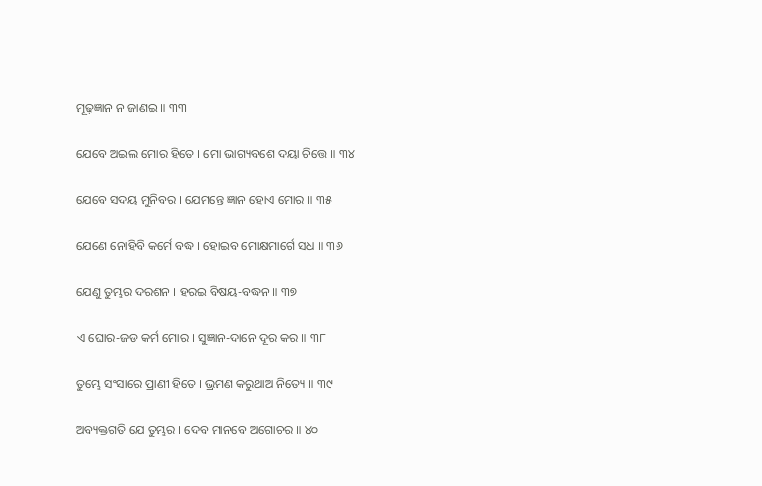ମୂଢ଼ଜ୍ଞାନ ନ ଜାଣଇ ॥ ୩୩

ଯେବେ ଅଇଲ ମୋର ହିତେ । ମୋ ଭାଗ୍ୟବଶେ ଦୟା ଚିତ୍ତେ ॥ ୩୪

ଯେବେ ସଦୟ ମୁନିବର । ଯେମନ୍ତେ ଜ୍ଞାନ ହୋଏ ମୋର ॥ ୩୫

ଯେଣେ ନୋହିବି କର୍ମେ ବଦ୍ଧ । ହୋଇବ ମୋକ୍ଷମାର୍ଗେ ସଧ ॥ ୩୬

ଯେଣୁ ତୁମ୍ଭର ଦରଶନ । ହରଇ ବିଷୟ-ବଦ୍ଧନ ॥ ୩୭

ଏ ଘୋର-ଜଡ କର୍ମ ମୋର । ସୁଜ୍ଞାନ-ଦାନେ ଦୂର କର ॥ ୩୮

ତୁମ୍ଭେ ସଂସାରେ ପ୍ରାଣୀ ହିତେ । ଭ୍ରମଣ କରୁଥାଅ ନିତ୍ୟେ ॥ ୩୯

ଅବ୍ୟକ୍ତଗତି ଯେ ତୁମ୍ଭର । ଦେବ ମାନବେ ଅଗୋଚର ॥ ୪୦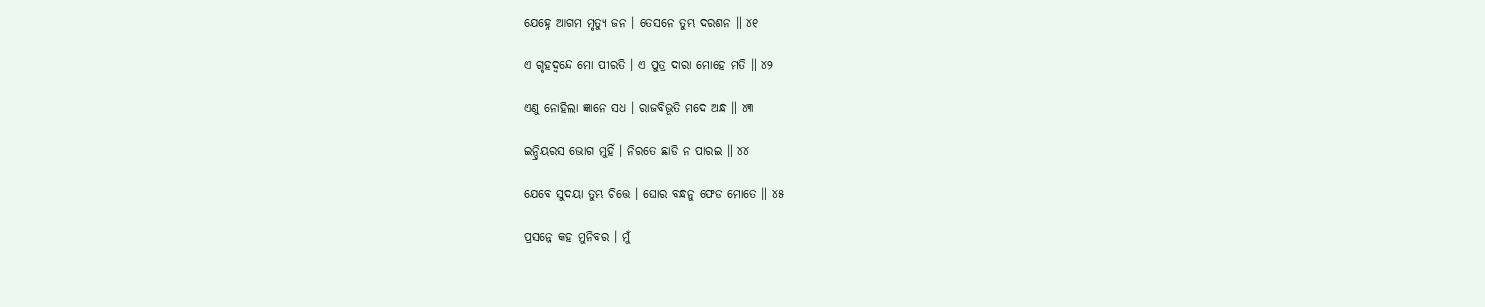ଯେହ୍ନେ ଆଗମ ମୃତ୍ୟୁ ଜନ । ତେସନେ ତୁମ୍ଭ ଦରଶନ ॥ ୪୧

ଏ ଗୃହଦ୍ୱନ୍ଦେ ମୋ ପୀରତି । ଏ ପୁତ୍ର ଦାରା ମୋହେ ମତି ॥ ୪୨

ଏଣୁ ନୋହିଲା ଜ୍ଞାନେ ସଧ । ରାଜବିଭୂତି ମଦେ ଅନ୍ଧ ॥ ୪୩

ଇନ୍ଦ୍ରିୟରସ ଭୋଗ ମୁହିଁ । ନିରତେ ଛାଡି ନ ପାରଇ ॥ ୪୪

ଯେବେ ସୁଦୟା ତୁମ୍ଭ ଚିତ୍ତେ । ଘୋର ବନ୍ଧନୁ ଫେଡ ମୋତେ ॥ ୪୫

ପ୍ରସନ୍ନେ କହ ମୁନିବର । ମୁଁ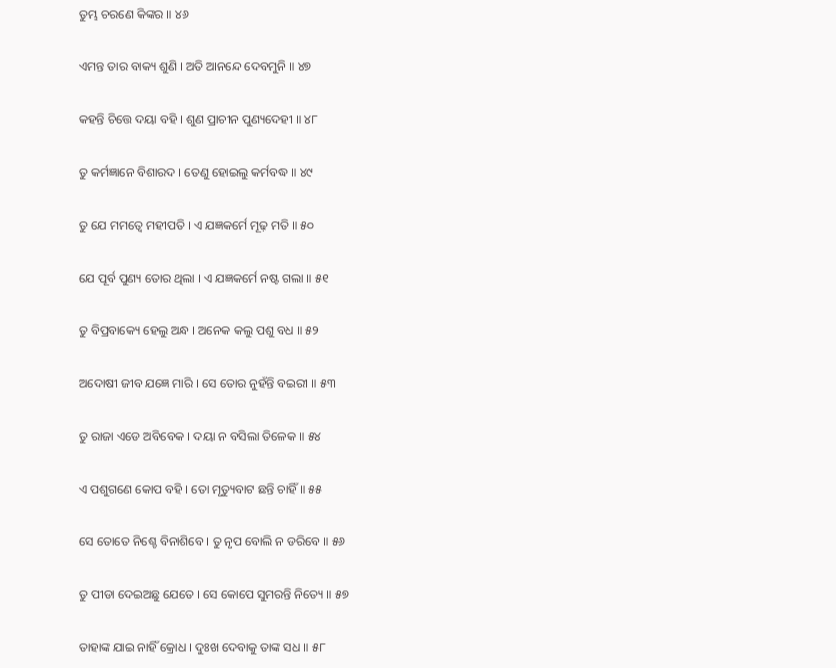ତୁମ୍ଭ ଚରଣେ କିଙ୍କର ॥ ୪୬

ଏମନ୍ତ ତାର ବାକ୍ୟ ଶୁଣି । ଅତି ଆନନ୍ଦେ ଦେବମୁନି ॥ ୪୭

କହନ୍ତି ଚିତ୍ତେ ଦୟା ବହି । ଶୁଣ ପ୍ରାଚୀନ ପୁଣ୍ୟଦେହୀ ॥ ୪୮

ତୁ କର୍ମଜ୍ଞାନେ ବିଶାରଦ । ତେଣୁ ହୋଇଲୁ କର୍ମବଦ୍ଧ ॥ ୪୯

ତୁ ଯେ ମମତ୍ୱେ ମହୀପତି । ଏ ଯଜ୍ଞକର୍ମେ ମୂଢ଼ ମତି ॥ ୫୦

ଯେ ପୂର୍ବ ପୁଣ୍ୟ ତୋର ଥିଲା । ଏ ଯଜ୍ଞକର୍ମେ ନଷ୍ଟ ଗଲା ॥ ୫୧

ତୁ ବିପ୍ରବାକ୍ୟେ ହେଲୁ ଅନ୍ଧ । ଅନେକ କଲୁ ପଶୁ ବଧ ॥ ୫୨

ଅଦୋଷୀ ଜୀବ ଯଜ୍ଞେ ମାରି । ସେ ତୋର ନୁହଁନ୍ତି ବଇରୀ ॥ ୫୩

ତୁ ରାଜା ଏଡେ ଅବିବେକ । ଦୟା ନ ବସିଲା ତିଳେକ ॥ ୫୪

ଏ ପଶୁଗଣେ କୋପ ବହି । ତୋ ମୃତ୍ୟୁବାଟ ଛନ୍ତି ଚାହିଁ ॥ ୫୫

ସେ ତୋତେ ନିଶ୍ଚେ ବିନାଶିବେ । ତୁ ନୃପ ବୋଲି ନ ଡରିବେ ॥ ୫୬

ତୁ ପୀଡା ଦେଇଅଛୁ ଯେତେ । ସେ କୋପେ ସୁମରନ୍ତି ନିତ୍ୟେ ॥ ୫୭

ତାହାଙ୍କ ଯାଇ ନାହିଁ କ୍ରୋଧ । ଦୁଃଖ ଦେବାକୁ ତାଙ୍କ ସଧ ॥ ୫୮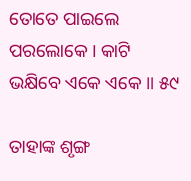ତୋତେ ପାଇଲେ ପରଲୋକେ । କାଟି ଭକ୍ଷିବେ ଏକେ ଏକେ ॥ ୫୯

ତାହାଙ୍କ ଶୃଙ୍ଗ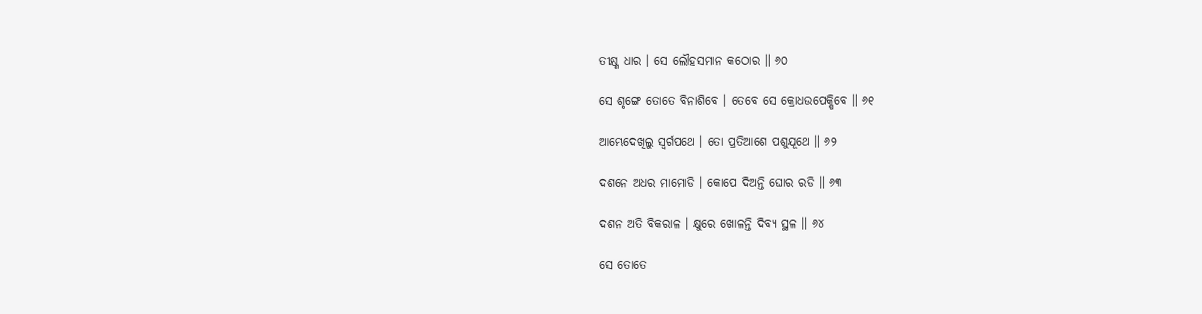ତୀକ୍ଷ୍ଣ ଧାର । ସେ ଲୌହସମାନ କଠୋର ॥ ୬୦

ସେ ଶୃଙ୍ଗେ ତୋତେ ବିନାଶିବେ । ତେବେ ସେ କ୍ରୋଧଉପେକ୍ଷିବେ ॥ ୬୧

ଆମ୍ଭେଦେଖିଲୁ ସ୍ୱର୍ଗପଥେ । ତୋ ପ୍ରତିଆଶେ ପଶୁଯୂଥେ ॥ ୬୨

ଦଶନେ ଅଧର ମାମୋଡି । କୋପେ ଦିଅନ୍ତି ଘୋର ରଡି ॥ ୬୩

ଦଶନ ଅତି ବିକରାଳ । କ୍ଷୁରେ ଖୋଳନ୍ତି ଦିବ୍ୟ ସ୍ଥଳ ॥ ୬୪

ସେ ତୋତେ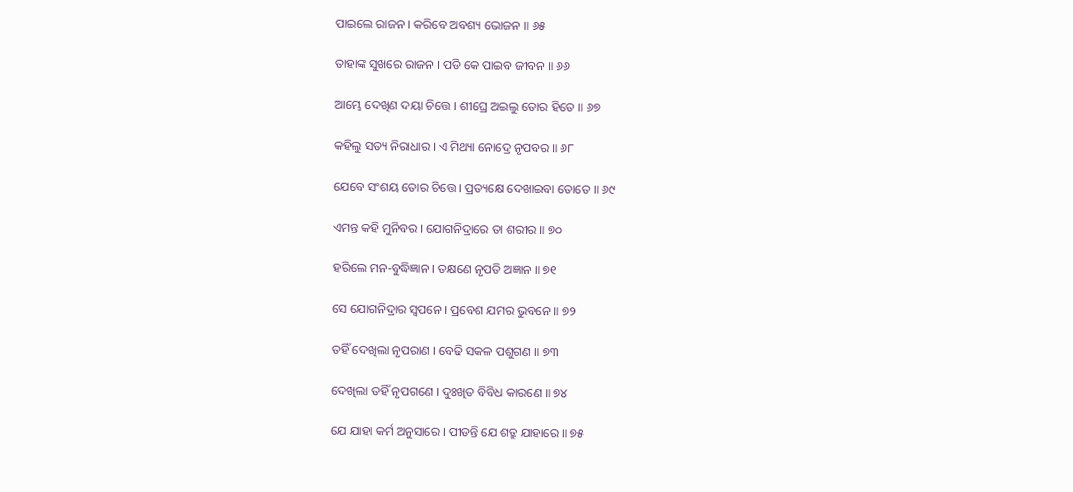ପାଇଲେ ରାଜନ । କରିବେ ଅବଶ୍ୟ ଭୋଜନ ॥ ୬୫

ତାହାଙ୍କ ସୁଖରେ ରାଜନ । ପଡି କେ ପାଇବ ଜୀବନ ॥ ୬୬

ଆମ୍ଭେ ଦେଖିଣ ଦୟା ଚିତ୍ତେ । ଶୀଘ୍ରେ ଅଇଲୁ ତୋର ହିତେ ॥ ୬୭

କହିଲୁ ସତ୍ୟ ନିରାଧାର । ଏ ମିଥ୍ୟା ନୋଦ୍ରେ ନୃପବର ॥ ୬୮

ଯେବେ ସଂଶୟ ତୋର ଚିତ୍ତେ । ପ୍ରତ୍ୟକ୍ଷେ ଦେଖାଇବା ତୋତେ ॥ ୬୯

ଏମନ୍ତ କହି ମୁନିବର । ଯୋଗନିଦ୍ରାରେ ତା ଶରୀର ॥ ୭୦

ହରିଲେ ମନ-ବୁଦ୍ଧିଜ୍ଞାନ । ତକ୍ଷଣେ ନୃପତି ଅଜ୍ଞାନ ॥ ୭୧

ସେ ଯୋଗନିଦ୍ରାର ସ୍ୱପନେ । ପ୍ରବେଶ ଯମର ଭୁବନେ ॥ ୭୨

ତହିଁ ଦେଖିଲା ନୃପରାଣ । ବେଢି ସକଳ ପଶୁଗଣ ॥ ୭୩

ଦେଖିଲା ତହିଁ ନୃପଗଣେ । ଦୁଃଖିତ ବିବିଧ କାରଣେ ॥ ୭୪

ଯେ ଯାହା କର୍ମ ଅନୁସାରେ । ପୀଡନ୍ତି ଯେ ଶତ୍ରୁ ଯାହାରେ ॥ ୭୫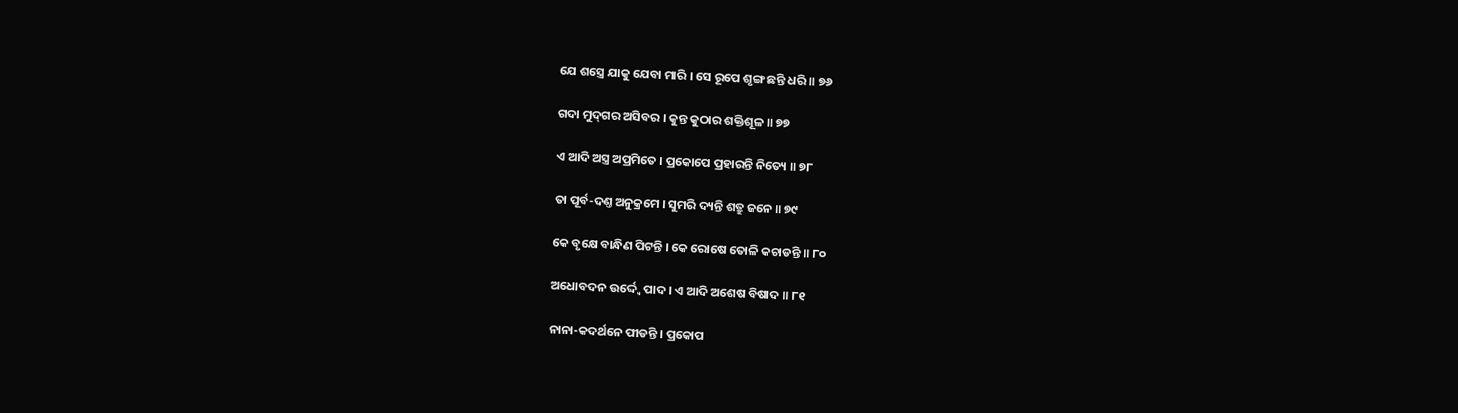ଯେ ଶସ୍ତ୍ରେ ଯାକୁ ଯେବା ମାରି । ସେ ରୂପେ ଶୃଙ୍ଗ ଛନ୍ତି ଧରି ॥ ୭୬

ଗଦା ମୁଦ୍‌ଗର ଅସିବର । କୁନ୍ତ କୁଠାର ଶକ୍ତିଶୂଳ ॥ ୭୭

ଏ ଆଦି ଅସ୍ତ୍ର ଅପ୍ରମିତେ । ପ୍ରକୋପେ ପ୍ରହାରନ୍ତି ନିତ୍ୟେ ॥ ୭୮

ତା ପୂର୍ବ-ଦଣ୍ତ ଅନୁକ୍ରମେ । ସୁମରି ଦ୍ୟନ୍ତି ଶତ୍ରୁ ଜନେ ॥ ୭୯

କେ ବୃକ୍ଷେ ବାନ୍ଧିଣ ପିଟନ୍ତି । କେ ରୋଷେ ତୋଳି କଚାଡନ୍ତି ॥ ୮୦

ଅଧୋବଦନ ଉର୍ଦ୍ଦ୍ୱେ ପାଦ । ଏ ଆଦି ଅଶେଷ ବିଷାଦ ॥ ୮୧

ନାନା-କଦର୍ଥନେ ପୀଡନ୍ତି । ପ୍ରକୋପ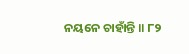ନୟନେ ଚାହାଁନ୍ତି ॥ ୮୨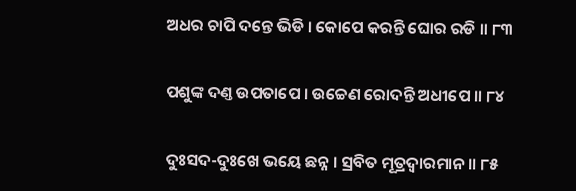ଅଧର ଚାପି ଦନ୍ତେ ଭିଡି । କୋପେ କରନ୍ତି ଘୋର ରଡି ॥ ୮୩

ପଶୁଙ୍କ ଦଣ୍ତ ଉପତାପେ । ଉଚ୍ଚେଣ ରୋଦନ୍ତି ଅଧୀପେ ॥ ୮୪

ଦୁଃସଦ-ଦୁଃଖେ ଭୟେ ଛନ୍ନ । ସ୍ରବିତ ମୂତ୍ରଦ୍ୱାରମାନ ॥ ୮୫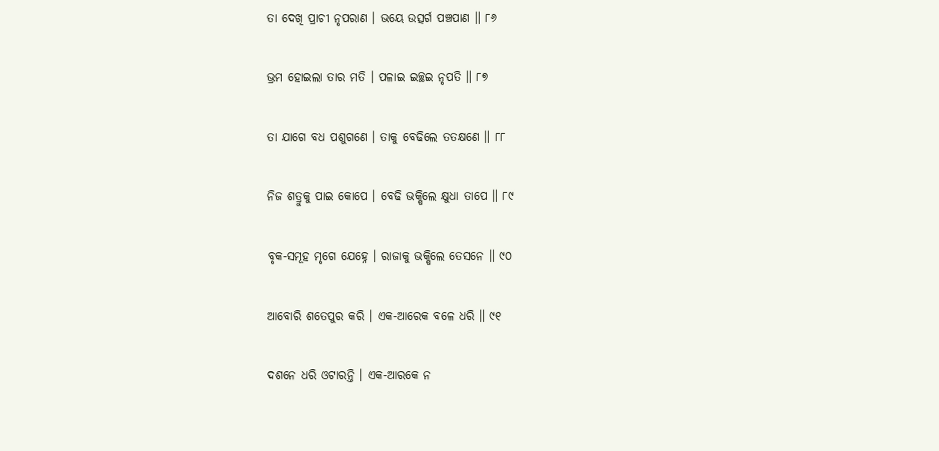ତା ଦେଖି ପ୍ରାଚୀ ନୃପରାଣ । ଭୟେ ଉତ୍ସର୍ଗ ପଞ୍ଚପାଣ ॥ ୮୬

ଭ୍ରମ ହୋଇଲା ତାର ମତି । ପଳାଇ ଇଚ୍ଛଇ ନୃପତି ॥ ୮୭

ତା ଯାଗେ ବଧ ପଶୁଗଣେ । ତାକୁ ବେଢିଲେ ତତକ୍ଷଣେ ॥ ୮୮

ନିଜ ଶତ୍ରୁକୁ ପାଇ କୋପେ । ବେଢି ଭକ୍ଷିଲେ କ୍ଷୁଧା ତାପେ ॥ ୮୯

ବୃକ-ସମୂହ ମୃଗେ ଯେହ୍ନେ । ରାଜାକୁ ଭକ୍ଷିଲେ ତେସନେ ॥ ୯୦

ଆବୋରି ଶତେପୁର କରି । ଏକ-ଆରେକ ବଳେ ଧରି ॥ ୯୧

ଦଶନେ ଧରି ଓଟାରନ୍ତି । ଏକ-ଆରକେ ନ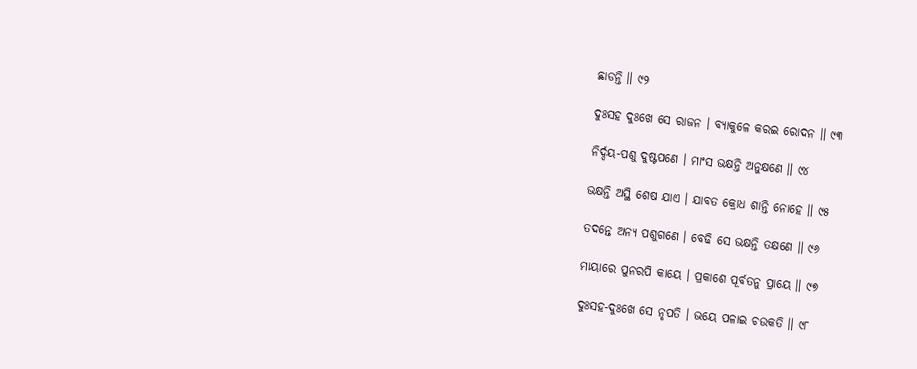ଛାଡନ୍ତି ॥ ୯୨

ଦୁଃସହ ଦୁଃଖେ ସେ ରାଜନ । ବ୍ୟାକୁଳେ କରଇ ରୋଦନ ॥ ୯୩

ନିର୍ଦ୍ଦୟ-ପଶୁ ଦୁଷ୍ଟପଣେ । ମାଂସ ଭକ୍ଷନ୍ତି ଅନୁକ୍ଷଣେ ॥ ୯୪

ଭକ୍ଷନ୍ତି ଅସ୍ଥି ଶେଷ ଯାଏ । ଯାବତ କ୍ରୋଧ ଶାନ୍ତି ନୋହେ ॥ ୯୫

ତଦନ୍ତେ ଅନ୍ୟ ପଶୁଗଣେ । ବେଢି ସେ ଭକ୍ଷନ୍ତି ତକ୍ଷଣେ ॥ ୯୬

ମାୟାରେ ପୁନରପି କାୟେ । ପ୍ରକାଶେ ପୂର୍ବତନୁ ପ୍ରାୟେ ॥ ୯୭

ଦୁଃସହ-ଦୁଃଖେ ସେ ନୃପତି । ଭୟେ ପଳାଇ ଚଉକତି ॥ ୯୮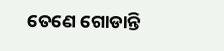ତେଣେ ଗୋଡାନ୍ତି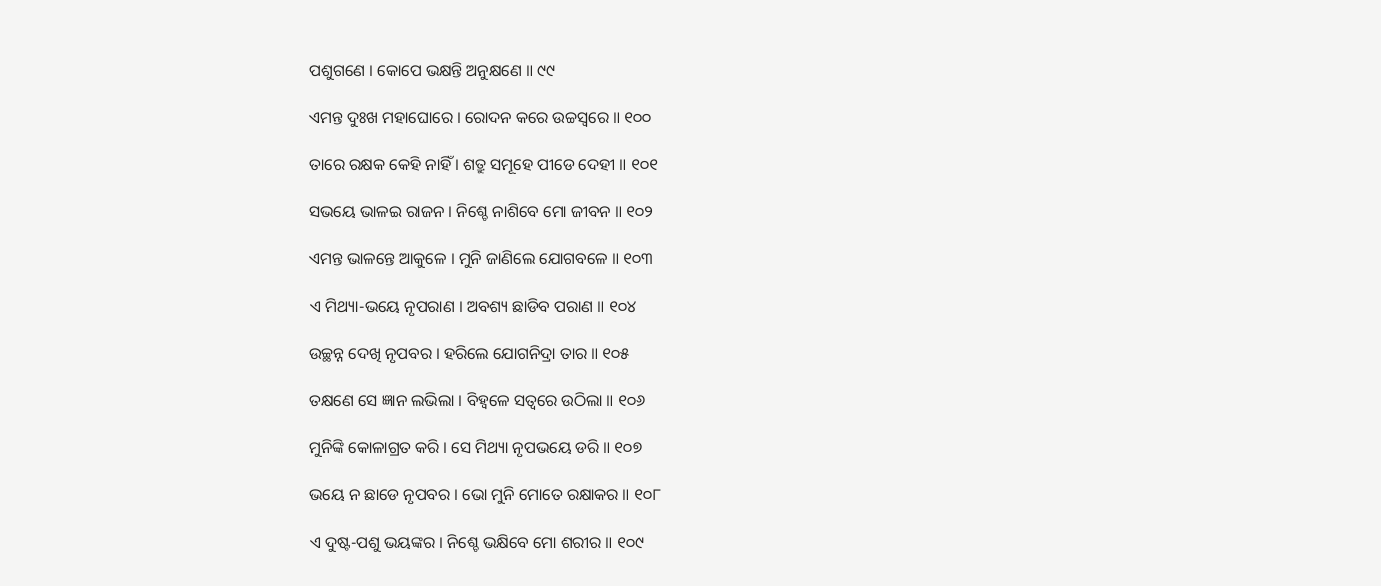ପଶୁଗଣେ । କୋପେ ଭକ୍ଷନ୍ତି ଅନୁକ୍ଷଣେ ॥ ୯୯

ଏମନ୍ତ ଦୁଃଖ ମହାଘୋରେ । ରୋଦନ କରେ ଉଚ୍ଚସ୍ୱରେ ॥ ୧୦୦

ତାରେ ରକ୍ଷକ କେହି ନାହିଁ । ଶତ୍ରୁ ସମୂହେ ପୀଡେ ଦେହୀ ॥ ୧୦୧

ସଭୟେ ଭାଳଇ ରାଜନ । ନିଶ୍ଚେ ନାଶିବେ ମୋ ଜୀବନ ॥ ୧୦୨

ଏମନ୍ତ ଭାଳନ୍ତେ ଆକୁଳେ । ମୁନି ଜାଣିଲେ ଯୋଗବଳେ ॥ ୧୦୩

ଏ ମିଥ୍ୟା-ଭୟେ ନୃପରାଣ । ଅବଶ୍ୟ ଛାଡିବ ପରାଣ ॥ ୧୦୪

ଉଚ୍ଛନ୍ନ ଦେଖି ନୃପବର । ହରିଲେ ଯୋଗନିଦ୍ରା ତାର ॥ ୧୦୫

ତକ୍ଷଣେ ସେ ଜ୍ଞାନ ଲଭିଲା । ବିହ୍ୱଳେ ସତ୍ୱରେ ଉଠିଲା ॥ ୧୦୬

ମୁନିଙ୍କି କୋଳାଗ୍ରତ କରି । ସେ ମିଥ୍ୟା ନୃପଭୟେ ଡରି ॥ ୧୦୭

ଭୟେ ନ ଛାଡେ ନୃପବର । ଭୋ ମୁନି ମୋତେ ରକ୍ଷାକର ॥ ୧୦୮

ଏ ଦୁଷ୍ଟ-ପଶୁ ଭୟଙ୍କର । ନିଶ୍ଚେ ଭକ୍ଷିବେ ମୋ ଶରୀର ॥ ୧୦୯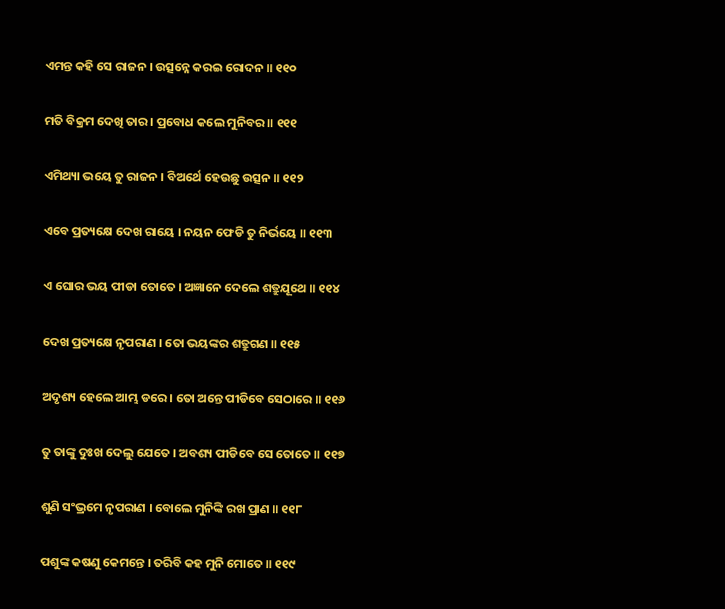ଏମନ୍ତ କହି ସେ ରାଜନ । ଉତ୍ସନ୍ନେ କରଇ ରୋଦନ ॥ ୧୧୦

ମତି ବିକ୍ରମ ଦେଖି ତାର । ପ୍ରବୋଧ କଲେ ମୁନିବର ॥ ୧୧୧

ଏମିଥ୍ୟା ଭୟେ ତୁ ରାଜନ । ବିଅର୍ଥେ ହେଉଛୁ ଉତ୍ସନ ॥ ୧୧୨

ଏବେ ପ୍ରତ୍ୟକ୍ଷେ ଦେଖ ରାୟେ । ନୟନ ଫେଡି ତୁ ନିର୍ଭୟେ ॥ ୧୧୩

ଏ ଘୋର ଭୟ ପୀଡା ତୋତେ । ଅଜ୍ଞାନେ ଦେଲେ ଶତ୍ରୁଯୂଥେ ॥ ୧୧୪

ଦେଖ ପ୍ରତ୍ୟକ୍ଷେ ନୃପରାଣ । ତୋ ଭୟଙ୍କର ଶତ୍ରୁଗଣ ॥ ୧୧୫

ଅଦୃଶ୍ୟ ହେଲେ ଆମ୍ଭ ଡରେ । ତୋ ଅନ୍ତେ ପୀଡିବେ ସେଠାରେ ॥ ୧୧୬

ତୁ ତାଙ୍କୁ ଦୁଃଖ ଦେଲୁ ଯେତେ । ଅବଶ୍ୟ ପୀଡିବେ ସେ ତୋତେ ॥ ୧୧୭

ଶୁଣି ସଂଭ୍ରମେ ନୃପରାଣ । ବୋଲେ ମୁନିଙ୍କି ରଖ ପ୍ରାଣ ॥ ୧୧୮

ପଶୁଙ୍କ କଷଣୁ କେମନ୍ତେ । ତରିବି କହ ମୁନି ମୋତେ ॥ ୧୧୯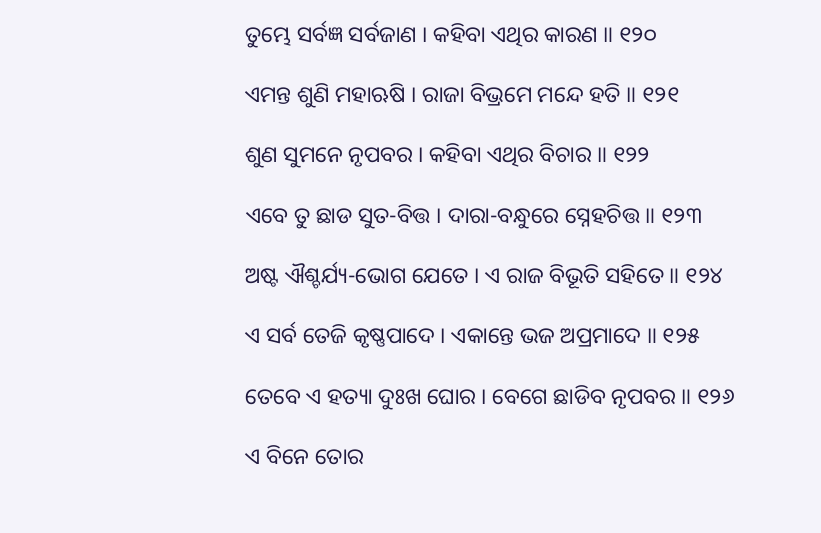ତୁମ୍ଭେ ସର୍ବଜ୍ଞ ସର୍ବଜାଣ । କହିବା ଏଥିର କାରଣ ॥ ୧୨୦

ଏମନ୍ତ ଶୁଣି ମହାଋଷି । ରାଜା ବିଭ୍ରମେ ମନ୍ଦେ ହତି ॥ ୧୨୧

ଶୁଣ ସୁମନେ ନୃପବର । କହିବା ଏଥିର ବିଚାର ॥ ୧୨୨

ଏବେ ତୁ ଛାଡ ସୁତ-ବିତ୍ତ । ଦାରା-ବନ୍ଧୁରେ ସ୍ନେହଚିତ୍ତ ॥ ୧୨୩

ଅଷ୍ଟ ଐଶ୍ଚର୍ଯ୍ୟ-ଭୋଗ ଯେତେ । ଏ ରାଜ ବିଭୂତି ସହିତେ ॥ ୧୨୪

ଏ ସର୍ବ ତେଜି କୃଷ୍ଣପାଦେ । ଏକାନ୍ତେ ଭଜ ଅପ୍ରମାଦେ ॥ ୧୨୫

ତେବେ ଏ ହତ୍ୟା ଦୁଃଖ ଘୋର । ବେଗେ ଛାଡିବ ନୃପବର ॥ ୧୨୬

ଏ ବିନେ ତୋର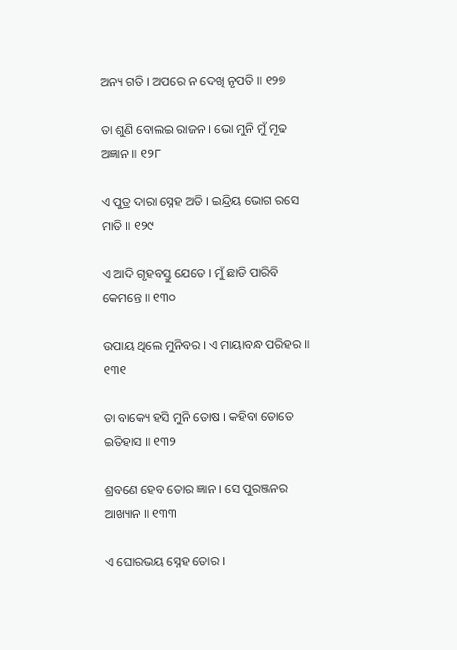ଅନ୍ୟ ଗତି । ଅପରେ ନ ଦେଖି ନୃପତି ॥ ୧୨୭

ତା ଶୁଣି ବୋଲଇ ରାଜନ । ଭୋ ମୁନି ମୁଁ ମୂଢ ଅଜ୍ଞାନ ॥ ୧୨୮

ଏ ପୁତ୍ର ଦାରା ସ୍ନେହ ଅତି । ଇନ୍ଦ୍ରିୟ ଭୋଗ ରସେ ମାତି ॥ ୧୨୯

ଏ ଆଦି ଗୃହବସ୍ତୁ ଯେତେ । ମୁଁ ଛାଡି ପାରିବି କେମନ୍ତେ ॥ ୧୩୦

ଉପାୟ ଥିଲେ ମୁନିବର । ଏ ମାୟାବନ୍ଧ ପରିହର ॥ ୧୩୧

ତା ବାକ୍ୟେ ହସି ମୁନି ତୋଷ । କହିବା ତୋତେ ଇତିହାସ ॥ ୧୩୨

ଶ୍ରବଣେ ହେବ ତୋର ଜ୍ଞାନ । ସେ ପୁରଞ୍ଜନର ଆଖ୍ୟାନ ॥ ୧୩୩

ଏ ଘୋରଭୟ ସ୍ନେହ ତୋର ।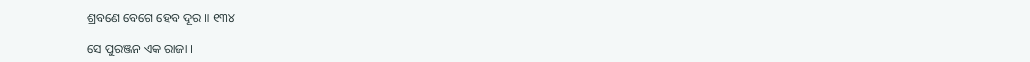ଶ୍ରବଣେ ବେଗେ ହେବ ଦୂର ॥ ୧୩୪

ସେ ପୁରଞ୍ଜନ ଏକ ରାଜା ।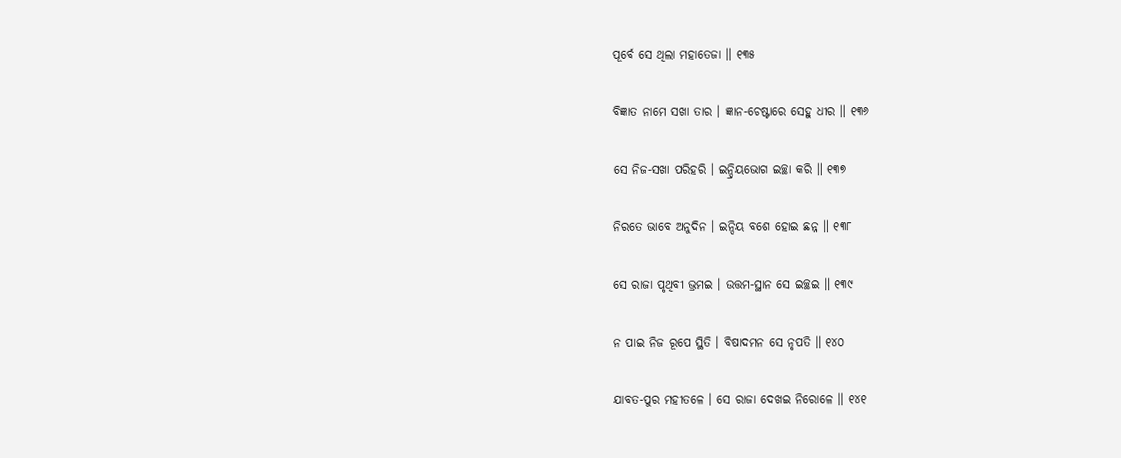ପୂର୍ବେ ସେ ଥିଲା ମହାତେଜା ॥ ୧୩୫

ବିଜ୍ଞାତ ନାମେ ସଖା ତାର । ଜ୍ଞାନ-ଚେଷ୍ଟାରେ ସେହୁ ଧୀର ॥ ୧୩୬

ସେ ନିଜ-ସଖା ପରିହରି । ଇନ୍ଦ୍ରିୟଭୋଗ ଇଚ୍ଛା କରି ॥ ୧୩୭

ନିରତେ ଭାବେ ଅନୁଦିନ । ଇନ୍ଦିୟ ବଶେ ହୋଇ ଛନ୍ନ ॥ ୧୩୮

ସେ ରାଜା ପୃଥିବୀ ଭ୍ରମଇ । ଉତ୍ତମ-ସ୍ଥାନ ସେ ଇଚ୍ଛଇ ॥ ୧୩୯

ନ ପାଇ ନିଜ ରୂପେ ସ୍ଥିତି । ବିଷାଦମନ ସେ ନୃପତି ॥ ୧୪୦

ଯାବତ-ପୁର ମହୀତଳେ । ସେ ରାଜା ଦେଖଇ ନିରୋଳେ ॥ ୧୪୧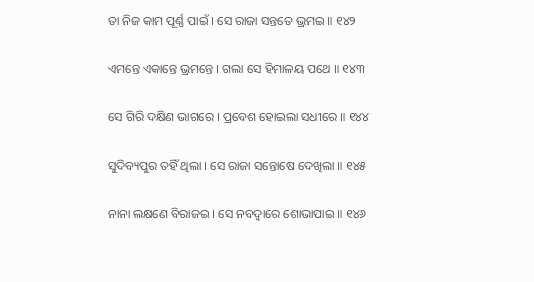ତା ନିଜ କାମ ପୂର୍ଣ୍ଣ ପାଇଁ । ସେ ରାଜା ସନ୍ତତେ ଭ୍ରମଇ ॥ ୧୪୨

ଏମନ୍ତେ ଏକାନ୍ତେ ଭ୍ରମନ୍ତେ । ଗଲା ସେ ହିମାଳୟ ପଥେ ॥ ୧୪୩

ସେ ଗିରି ଦକ୍ଷିଣ ଭାଗରେ । ପ୍ରବେଶ ହୋଇଲା ସଧୀରେ ॥ ୧୪୪

ସୁଦିବ୍ୟପୁର ତହିଁ ଥିଲା । ସେ ରାଜା ସନ୍ତୋଷେ ଦେଖିଲା ॥ ୧୪୫

ନାନା ଲକ୍ଷଣେ ବିରାଜଇ । ସେ ନବଦ୍ୱାରେ ଶୋଭାପାଇ ॥ ୧୪୬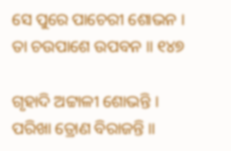ସେ ପୁରେ ପାଚେରୀ ଶୋଭନ । ତା ଚଉପାଶେ ଉପବନ ॥ ୧୪୭

ଗୃହାଦି ଅଟ୍ଟାଳୀ ଶୋଭନ୍ତି । ପରିଖା ତ୍ରୋଣ ବିରାଜନ୍ତି ॥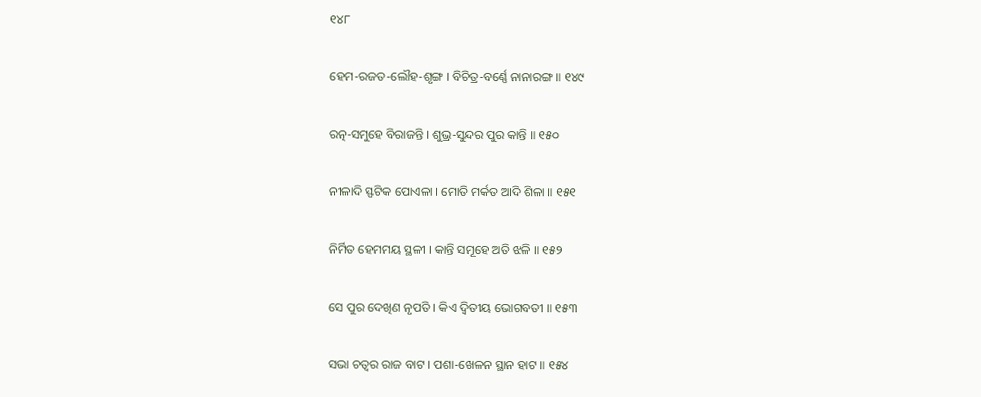୧୪୮

ହେମ-ରଜତ-ଲୌହ-ଶୃଙ୍ଗ । ବିଚିତ୍ର-ବର୍ଣ୍ଣେ ନାନାରଙ୍ଗ ॥ ୧୪୯

ରତ୍ନ-ସମୁହେ ବିରାଜନ୍ତି । ଶୁଭ୍ର-ସୁନ୍ଦର ପୁର କାନ୍ତି ॥ ୧୫୦

ନୀଳାଦି ସ୍ଫଟିକ ପୋଏଳା । ମୋତି ମର୍କତ ଆଦି ଶିଳା ॥ ୧୫୧

ନିର୍ମିତ ହେମମୟ ସ୍ଥଳୀ । କାନ୍ତି ସମୂହେ ଅତି ଝଳି ॥ ୧୫୨

ସେ ପୁର ଦେଖିଣ ନୃପତି । କିଏ ଦ୍ୱିତୀୟ ଭୋଗବତୀ ॥ ୧୫୩

ସଭା ଚତ୍ୱର ରାଜ ବାଟ । ପଶା-ଖେଳନ ସ୍ଥାନ ହାଟ ॥ ୧୫୪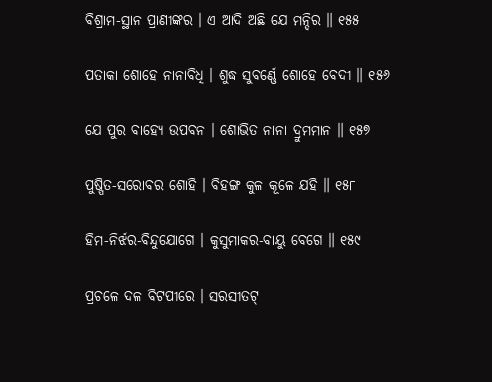ବିଶ୍ରାମ-ସ୍ଥାନ ପ୍ରାଣୀଙ୍କର । ଏ ଆଦି ଅଛି ଯେ ମନ୍ଦିର ॥ ୧୫୫

ପତାକା ଶୋହେ ନାନାବିଧି । ଶୁଦ୍ଧ ସୁବର୍ଣ୍ଣେ ଶୋହେ ବେଦୀ ॥ ୧୫୬

ଯେ ପୁର ବାହ୍ୟେ ଉପବନ । ଶୋଭିତ ନାନା ଦ୍ରୁମମାନ ॥ ୧୫୭

ପୁଷ୍ପିତ-ସରୋବର ଶୋହି । ବିହଙ୍ଗ କୁଳ କୂଳେ ଯହି ॥ ୧୫୮

ହିମ-ନିର୍ଝର-ବିନ୍ଦୁଯୋଗେ । କୁସୁମାକର-ବାୟୁ ବେଗେ ॥ ୧୫୯

ପ୍ରଚଳେ ଦଳ ବିଟପୀରେ । ସରସୀତଟ୍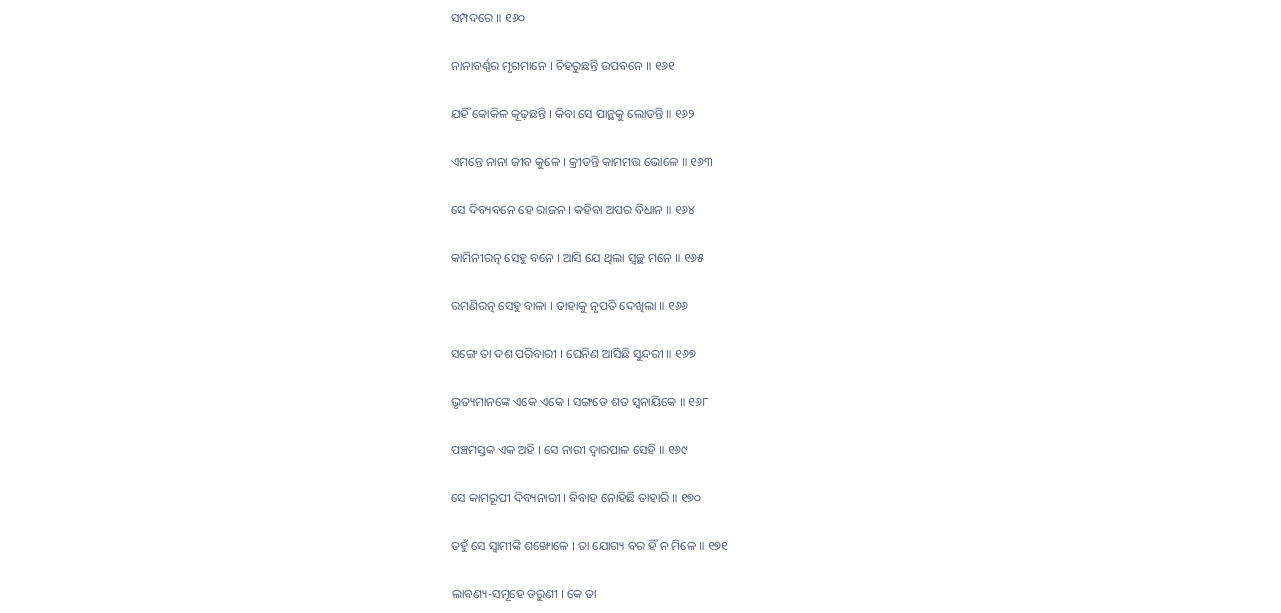ସମ୍ପଦରେ ॥ ୧୬୦

ନାନାବର୍ଣ୍ଣର ମୃଗମାନେ । ଚିହରୁଛନ୍ତି ଉପବନେ ॥ ୧୬୧

ଯହିଁ କୋକିଳ କୂଢ଼ଛନ୍ତି । କିବା ସେ ପାନ୍ଥକୁ ଲୋଡନ୍ତି ॥ ୧୬୨

ଏମନ୍ତେ ନାନା ଜୀବ କୁଳେ । କ୍ରୀଡନ୍ତି କାମମତ୍ତ ଭୋଳେ ॥ ୧୬୩

ସେ ଦିବ୍ୟବନେ ହେ ରାଜନ । କହିବା ଅପର ବିଧାନ ॥ ୧୬୪

କାମିନୀରତ୍ନ ସେହୁ ବନେ । ଆସି ଯେ ଥିଲା ସ୍ୱଚ୍ଛ ମନେ ॥ ୧୬୫

ରମଣିରତ୍ନ ସେହୁ ବାଳା । ତାହାକୁ ନୃପତି ଦେଖିଲା ॥ ୧୬୬

ସଙ୍ଗେ ତା ଦଶ ପରିବାରୀ । ଘେନିଣ ଆସିଛି ସୁନ୍ଦରୀ ॥ ୧୬୭

ଭୃତ୍ୟମାନଙ୍କେ ଏକେ ଏକେ । ସଙ୍ଗତେ ଶତ ସ୍ୱନାୟିକେ ॥ ୧୬୮

ପଞ୍ଚମସ୍ତକ ଏକ ଅହି । ସେ ନାରୀ ଦ୍ୱାରପାଳ ସେହି ॥ ୧୬୯

ସେ କାମରୂପୀ ଦିବ୍ୟନାରୀ । ବିବାହ ନୋହିଛି ତାହାରି ॥ ୧୭୦

ତହୁଁ ସେ ସ୍ୱାମୀଙ୍କି ଶଙ୍ଖୋଳେ । ତା ଯୋଗ୍ୟ ବର ହିଁ ନ ମିଳେ ॥ ୧୭୧

ଲାବଣ୍ୟ-ସମୂହେ ତରୁଣୀ । କେ ତା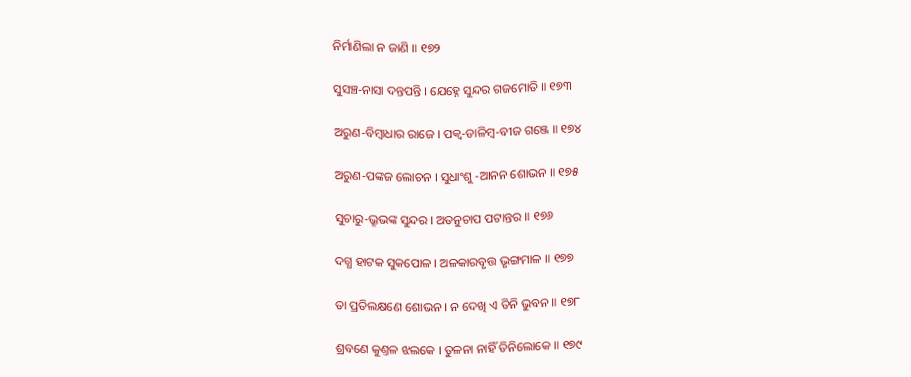ନିର୍ମାଣିଲା ନ ଜାଣି ॥ ୧୭୨

ସୁସଞ୍ଚ-ନାସା ଦନ୍ତପନ୍ତି । ଯେହ୍ନେ ସୁନ୍ଦର ଗଜମୋତି ॥ ୧୭୩

ଅରୁଣ-ବିମ୍ବାଧାର ରାଜେ । ପକ୍ୱ-ଡାଳିମ୍ବ-ବୀଜ ଗଞ୍ଜେ ॥ ୧୭୪

ଅରୁଣ-ପଙ୍କଜ ଲୋଚନ । ସୁଧାଂଶୁ -ଆନନ ଶୋଭନ ॥ ୧୭୫

ସୁଚାରୁ-ଭ୍ରୂଭଙ୍କ ସୁନ୍ଦର । ଅତନୁଚାପ ପଟାନ୍ତର ॥ ୧୭୬

ଦଗ୍ଧ ହାଟକ ସୁକପୋଳ । ଅଳକାରବୃତ୍ତ ଭୃଙ୍ଗମାଳ ॥ ୧୭୭

ତା ପ୍ରତିଲକ୍ଷଣେ ଶୋଭନ । ନ ଦେଖି ଏ ତିନି ଭୁବନ ॥ ୧୭୮

ଶ୍ରବଣେ କୁଣ୍ତଳ ଝଲକେ । ତୁଳନା ନାହିଁ ତିନିଲୋକେ ॥ ୧୭୯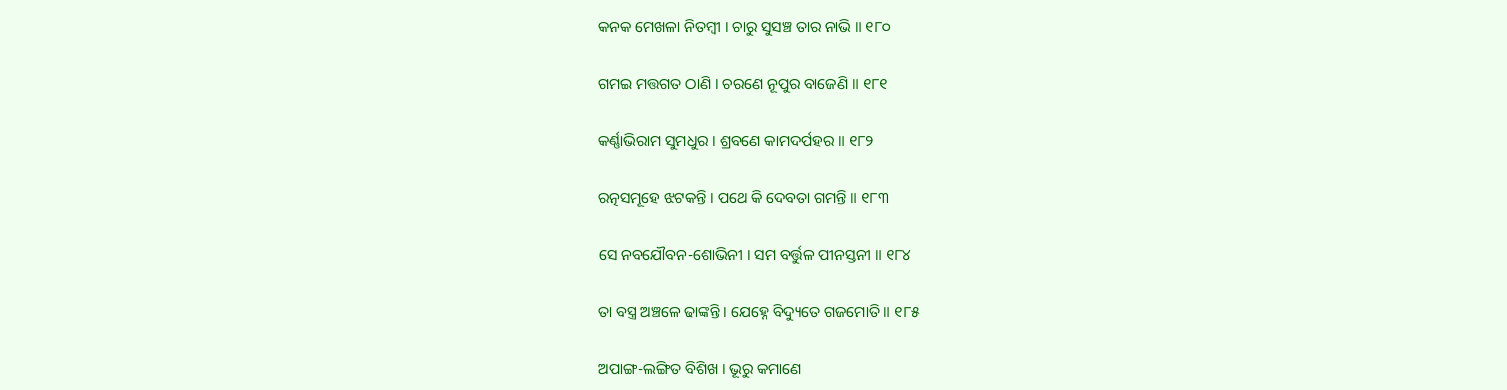କନକ ମେଖଳା ନିତମ୍ବୀ । ଚାରୁ ସୁସଞ୍ଚ ତାର ନାଭି ॥ ୧୮୦

ଗମଇ ମତ୍ତଗତ ଠାଣି । ଚରଣେ ନୂପୁର ବାଜେଣି ॥ ୧୮୧

କର୍ଣ୍ଣାଭିରାମ ସୁମଧୁର । ଶ୍ରବଣେ କାମଦର୍ପହର ॥ ୧୮୨

ରତ୍ନସମୂହେ ଝଟକନ୍ତି । ପଥେ କି ଦେବତା ଗମନ୍ତି ॥ ୧୮୩

ସେ ନବଯୌବନ-ଶୋଭିନୀ । ସମ ବର୍ତ୍ତୁଳ ପୀନସ୍ତନୀ ॥ ୧୮୪

ତା ବସ୍ତ୍ର ଅଞ୍ଚଳେ ଢାଙ୍କନ୍ତି । ଯେହ୍ନେ ବିଦ୍ୟୁତେ ଗଜମୋତି ॥ ୧୮୫

ଅପାଙ୍ଗ-ଲଙ୍ଗିତ ବିଶିଖ । ଭୂରୁ କମାଣେ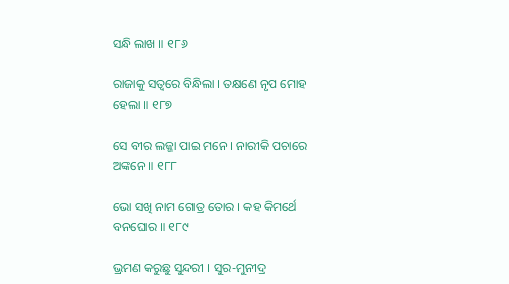ସନ୍ଧି ଲାଖ ॥ ୧୮୬

ରାଜାକୁ ସତ୍ୱରେ ବିନ୍ଧିଲା । ତକ୍ଷଣେ ନୃପ ମୋହ ହେଲା ॥ ୧୮୭

ସେ ବୀର ଲଜ୍ଜା ପାଇ ମନେ । ନାରୀକି ପଚାରେ ଅଙ୍କନେ ॥ ୧୮୮

ଭୋ ସଖି ନାମ ଗୋତ୍ର ତୋର । କହ କିମର୍ଥେ ବନଘୋର ॥ ୧୮୯

ଭ୍ରମଣ କରୁଛୁ ସୁନ୍ଦରୀ । ସୁର-ମୁନୀଦ୍ର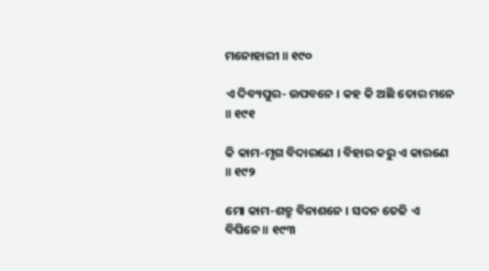ମନୋହାରୀ ॥ ୧୯୦

ଏ ଦିବ୍ୟପୁର- ଉପବନେ । କହ କି ଅଛି ତୋର ମନେ ॥ ୧୯୧

କି କାମ-ମୃଗ ବିଦାରଣେ । ବିହାର କରୁ ଏ କାରଣେ ॥ ୧୯୨

ମୋ କାମ-ଶତ୍ରୁ ବିନାଶନେ । ସଦନ ତେଜି ଏ ବିପିନେ ॥ ୧୯୩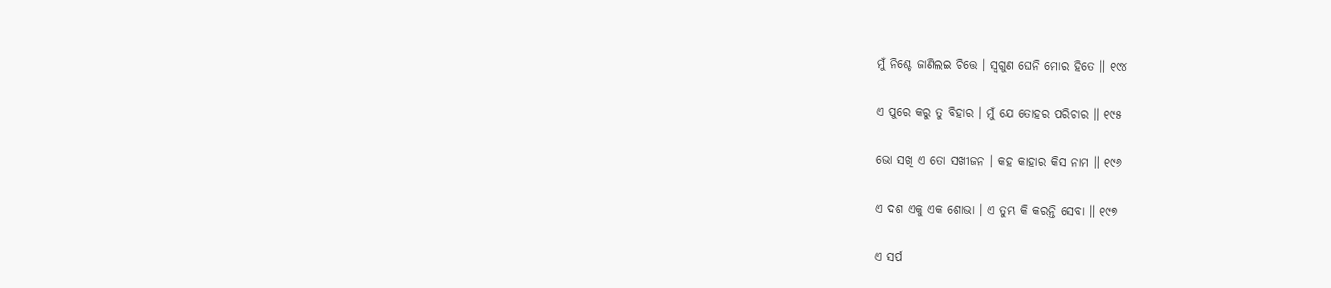ମୁଁ ନିଶ୍ଚେ ଜାଣିଲଇ ଚିତ୍ତେ । ସ୍ୱଗୁଣ ଘେନି ମୋର ହିତେ ॥ ୧୯୪

ଏ ପୁରେ କରୁ ତୁ ବିହାର । ମୁଁ ଯେ ତୋହର ପରିଚାର ॥ ୧୯୫

ଭୋ ସଖି ଏ ତୋ ସଖୀଜନ । କହ କାହାର କିସ ନାମ ॥ ୧୯୬

ଏ ଦଶ ଏକୁ ଏକ ଶୋଭା । ଏ ତୁମ୍ଭ କି କରନ୍ତି ସେବା ॥ ୧୯୭

ଏ ସର୍ପ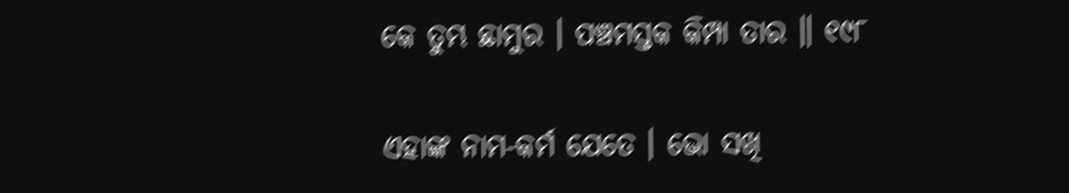କେ ତୁମ୍ଭ ଛାମୁର । ପଞ୍ଚମସ୍ତକ କିମ୍ପା ତାର ॥ ୧୯୮

ଏହାଙ୍କ ନାମ-କର୍ମ ଯେତେ । ଭୋ ସଖି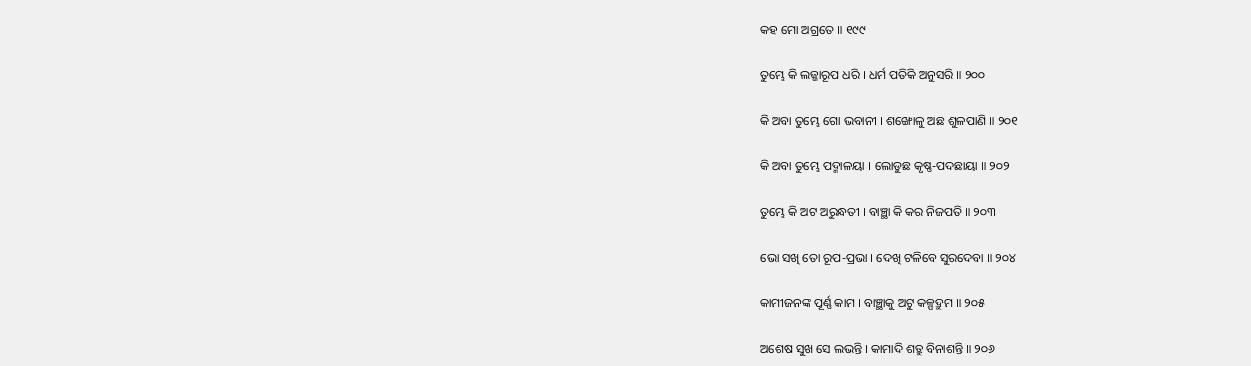କହ ମୋ ଅଗ୍ରତେ ॥ ୧୯୯

ତୁମ୍ଭେ କି ଲଜ୍ଜାରୂପ ଧରି । ଧର୍ମ ପତିକି ଅନୁସରି ॥ ୨୦୦

କି ଅବା ତୁମ୍ଭେ ଗୋ ଭବାନୀ । ଶଙ୍ଖୋଳୁ ଅଛ ଶୁଳପାଣି ॥ ୨୦୧

କି ଅବା ତୁମ୍ଭେ ପଦ୍ମାଳୟା । ଲୋଡୁଛ କୃଷ୍ଣ-ପଦଛାୟା ॥ ୨୦୨

ତୁମ୍ଭେ କି ଅଟ ଅରୁନ୍ଧତୀ । ବାଞ୍ଛା କି କର ନିଜପତି ॥ ୨୦୩

ଭୋ ସଖି ତୋ ରୂପ-ପ୍ରଭା । ଦେଖି ଟଳିବେ ସୁରଦେବା ॥ ୨୦୪

କାମୀଜନଙ୍କ ପୂର୍ଣ୍ଣ କାମ । ବାଞ୍ଛାକୁ ଅଟୁ କଳ୍ପଦ୍ରୁମ ॥ ୨୦୫

ଅଶେଷ ସୁଖ ସେ ଲଭନ୍ତି । କାମାଦି ଶତ୍ରୁ ବିନାଶନ୍ତି ॥ ୨୦୬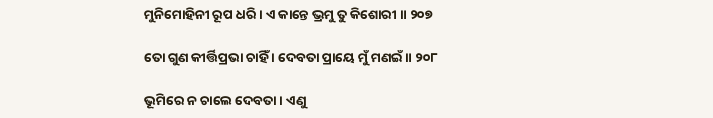ମୁନିମୋହିନୀ ରୂପ ଧରି । ଏ କାନ୍ତେ ଭ୍ରମୁ ତୁ କିଶୋରୀ ॥ ୨୦୭

ତୋ ଗୁଣ କୀର୍ତ୍ତିପ୍ରଭା ଚାହିଁ । ଦେବତା ପ୍ରାୟେ ମୁଁ ମଣଇଁ ॥ ୨୦୮

ଭୂମିରେ ନ ଚାଲେ ଦେବତା । ଏଣୁ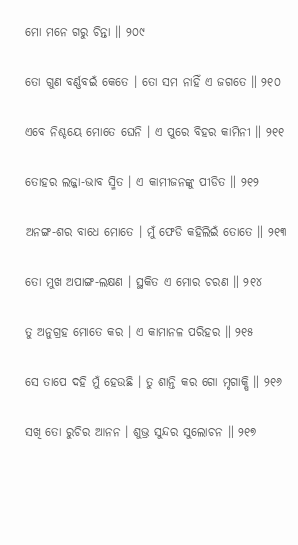ମୋ ମନେ ଗରୁ ଚିନ୍ତା ॥ ୨୦୯

ତୋ ଗୁଣ ବର୍ଣ୍ଣବଇଁ କେତେ । ତୋ ସମ ନାହିଁ ଏ ଜଗତେ ॥ ୨୧୦

ଏବେ ନିଶ୍ଚୟେ ମୋତେ ଘେନି । ଏ ପୁରେ ବିହର କାମିନୀ ॥ ୨୧୧

ତୋହର ଲଜ୍ଜା-ଭାବ ସ୍ମିତ । ଏ କାମୀଜନଙ୍କୁ ପୀଡିତ ॥ ୨୧୨

ଅନଙ୍ଗ-ଶର ବାଧେ ମୋତେ । ମୁଁ ଫେଡି କହିଲିଇଁ ତୋତେ ॥ ୨୧୩

ତୋ ମୁଖ ଅପାଙ୍ଗ-ଲକ୍ଷଣ । ସ୍ଥକିତ ଏ ମୋର ଚରଣ ॥ ୨୧୪

ତୁ ଅନୁଗ୍ରହ ମୋତେ କର । ଏ କାମାନଳ ପରିହର ॥ ୨୧୫

ସେ ତାପେ ଦହି ମୁଁ ହେଉଛି । ତୁ ଶାନ୍ତି କର ଗୋ ମୃଗାକ୍ଷି ॥ ୨୧୬

ସଖି ତୋ ରୁଚିର ଆନନ । ଶୁଭ୍ର ସୁନ୍ଦର ସୁଲୋଚନ ॥ ୨୧୭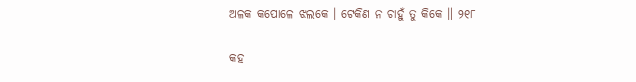ଅଳକ କପୋଳେ ଝଲକେ । ଟେକିଣ ନ ଚାହୁଁ ତୁ କିକେ ॥ ୨୧୮

କହ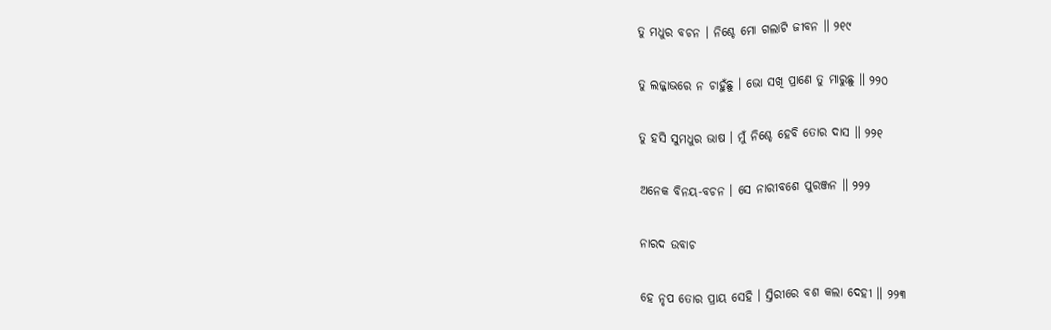ତୁ ମଧୁର ବଚନ । ନିଶ୍ଚେ ମୋ ଗଲାଟି ଜୀବନ ॥ ୨୧୯

ତୁ ଲଜ୍ଜାଭରେ ନ ଚାହୁଁଛୁ । ଭୋ ସଖି ପ୍ରାଣେ ତୁ ମାରୁଛୁ ॥ ୨୨୦

ତୁ ହସି ସୁମଧୁର ଭାଷ । ମୁଁ ନିଶ୍ଚେ ହେବି ତୋର ଦାସ ॥ ୨୨୧

ଅନେକ ବିନୟ-ବଚନ । ସେ ନାରୀବଶେ ପୁରଞ୍ଜନ ॥ ୨୨୨

ନାରଦ ଉବାଚ

ହେ ନୃପ ତୋର ପ୍ରାୟ ସେହି । ସ୍ତିରୀରେ ବଶ କଲା ଦେହୀ ॥ ୨୨୩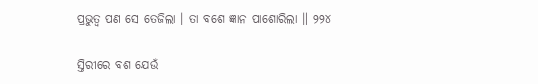ପ୍ରଭୁତ୍ୱ ପଣ ସେ ତେଜିଲା । ତା ବଶେ ଜ୍ଞାନ ପାଶୋରିଲା ॥ ୨୨୪

ସ୍ତିରୀରେ ବଶ ଯେଉଁ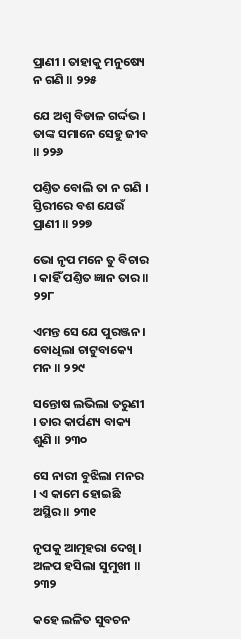ପ୍ରାଣୀ । ତାହାକୁ ମନୁଷ୍ୟେ ନ ଗଣି ॥ ୨୨୫

ଯେ ଅଶ୍ୱ ବିଡାଳ ଗର୍ଦ୍ଦଭ । ତାଙ୍କ ସମାନେ ସେହୁ ଜୀବ ॥ ୨୨୬

ପଣ୍ତିତ ବୋଲି ତା ନ ଗଣି । ସ୍ତିରୀରେ ବଶ ଯେଉଁ ପ୍ରାଣୀ ॥ ୨୨୭

ଭୋ ନୃପ ମନେ ତୁ ବିଚାର । କାହିଁ ପଣ୍ତିତ ଜ୍ଞାନ ତାର ॥ ୨୨୮

ଏମନ୍ତ ସେ ଯେ ପୁରଞ୍ଜନ । ବୋଧିଲା ଚାଟୁବାକ୍ୟେ ମନ ॥ ୨୨୯

ସନ୍ତୋଷ ଲଭିଲା ତରୁଣୀ । ତାର କାର୍ପଣ୍ୟ ବାକ୍ୟ ଶୁଣି ॥ ୨୩୦

ସେ ନାରୀ ବୁଝିଲା ମନର । ଏ କାମେ ହୋଇଛି ଅସ୍ଥିର ॥ ୨୩୧

ନୃପକୁ ଆତ୍ମହରା ଦେଖି । ଅଳପ ହସିଲା ସୁମୁଖୀ ॥ ୨୩୨

କହେ ଲଳିତ ସୁବଚନ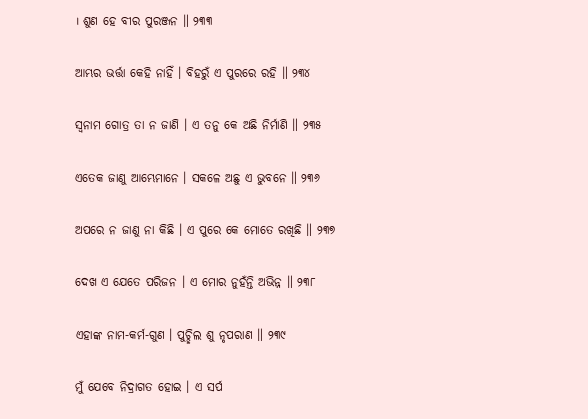। ଶୁଣ ହେ ବୀର ପୁରଞ୍ଜନ ॥ ୨୩୩

ଆମ୍ଭର ଭର୍ତ୍ତା କେହି ନାହିଁ । ବିହରୁଁ ଏ ପୁରରେ ରହି ॥ ୨୩୪

ସ୍ୱନାମ ଗୋତ୍ର ତା ନ ଜାଣି । ଏ ତନୁ କେ ଅଛି ନିର୍ମାଣି ॥ ୨୩୫

ଏତେକ ଜାଣୁ ଆମ୍ଭେମାନେ । ସକଳେ ଅଛୁ ଏ ଭୁବନେ ॥ ୨୩୬

ଅପରେ ନ ଜାଣୁ ନା କିଛି । ଏ ପୁରେ କେ ମୋତେ ରଖିଛି ॥ ୨୩୭

ଦେଖ ଏ ଯେତେ ପରିଜନ । ଏ ମୋର ନୁହଁନ୍ତି ଅଭିନ୍ନ ॥ ୨୩୮

ଏହାଙ୍କ ନାମ-କର୍ମ-ଗୁଣ । ପୁଚ୍ଛିଲ ଶୁ ନୃପରାଣ ॥ ୨୩୯

ମୁଁ ଯେବେ ନିଦ୍ରାଗତ ହୋଇ । ଏ ସର୍ପ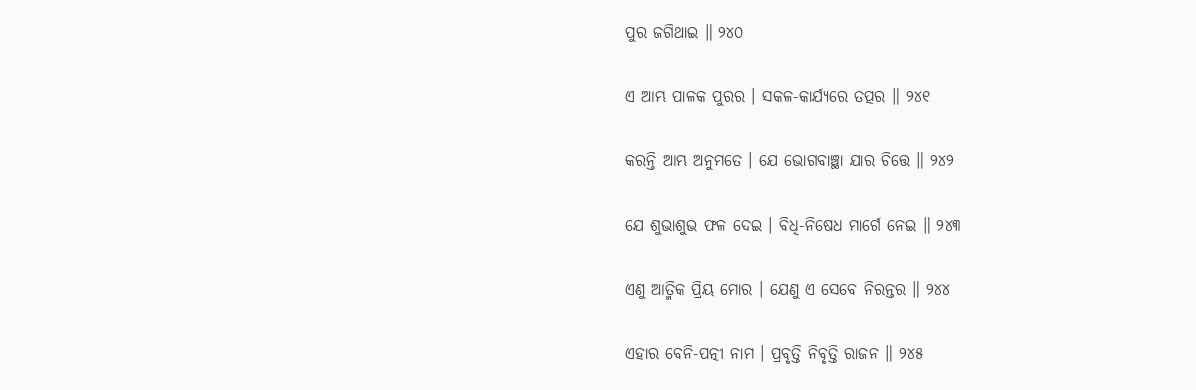ପୁର ଜଗିଥାଇ ॥ ୨୪୦

ଏ ଆମ୍ଭ ପାଳକ ପୁରର । ସକଳ-କାର୍ଯ୍ୟରେ ତ‌ତ୍ପର ॥ ୨୪୧

କରନ୍ତି ଆମ୍ଭ ଅନୁମତେ । ଯେ ଭୋଗବାଞ୍ଛା ଯାର ଚିତ୍ତେ ॥ ୨୪୨

ଯେ ଶୁଭାଶୁଭ ଫଳ ଦେଇ । ବିଧି-ନିଷେଧ ମାର୍ଗେ ନେଇ ॥ ୨୪୩

ଏଣୁ ଆତ୍ମିକ ପ୍ରିୟ ମୋର । ଯେଣୁ ଏ ସେବେ ନିରନ୍ତର ॥ ୨୪୪

ଏହାର ବେନି-ପତ୍ନୀ ନାମ । ପ୍ରବୃତ୍ତି ନିବୃତ୍ତି ରାଜନ ॥ ୨୪୫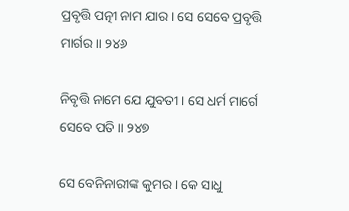ପ୍ରବୃତ୍ତି ପତ୍ନୀ ନାମ ଯାର । ସେ ସେବେ ପ୍ରବୃତ୍ତି ମାର୍ଗର ॥ ୨୪୬

ନିବୃତ୍ତି ନାମେ ଯେ ଯୁବତୀ । ସେ ଧର୍ମ ମାର୍ଗେ ସେବେ ପତି ॥ ୨୪୭

ସେ ବେନିନାରୀଙ୍କ କୁମର । କେ ସାଧୁ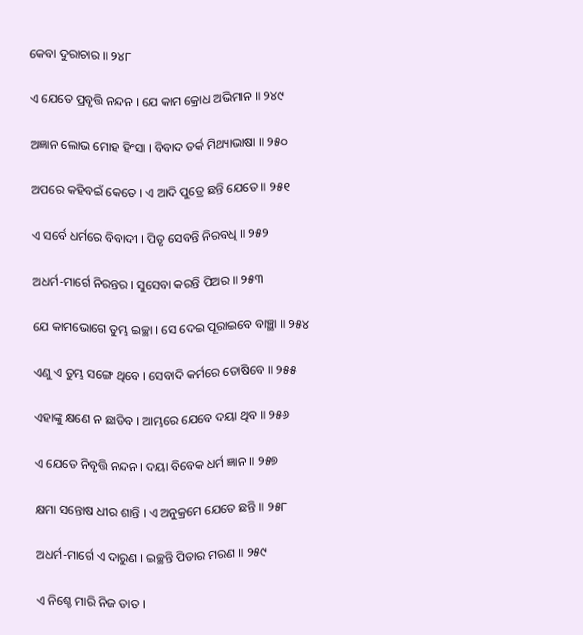କେବା ଦୁରାଚାର ॥ ୨୪୮

ଏ ଯେତେ ପ୍ରବୃତ୍ତି ନନ୍ଦନ । ଯେ କାମ କ୍ରୋଧ ଅଭିମାନ ॥ ୨୪୯

ଅଜ୍ଞାନ ଲୋଭ ମୋହ ହିଂସା । ବିବାଦ ତର୍କ ମିଥ୍ୟାଭାଷା ॥ ୨୫୦

ଅପରେ କହିବଇଁ କେତେ । ଏ ଆଦି ପୁତ୍ରେ ଛନ୍ତି ଯେତେ ॥ ୨୫୧

ଏ ସର୍ବେ ଧର୍ମରେ ବିବାଦୀ । ପିତୃ ସେବନ୍ତି ନିରବଧି ॥ ୨୫୨

ଅଧର୍ମ-ମାର୍ଗେ ନିରନ୍ତର । ସୁସେବା କରନ୍ତି ପିଅର ॥ ୨୫୩

ଯେ କାମଭୋଗେ ତୁମ୍ଭ ଇଚ୍ଛା । ସେ ଦେଇ ପୂରାଇବେ ବାଞ୍ଛା ॥ ୨୫୪

ଏଣୁ ଏ ତୁମ୍ଭ ସଙ୍ଗେ ଥିବେ । ସେବାଦି କର୍ମରେ ତୋଷିବେ ॥ ୨୫୫

ଏହାଙ୍କୁ କ୍ଷଣେ ନ ଛାଡିବ । ଆମ୍ଭରେ ଯେବେ ଦୟା ଥିବ ॥ ୨୫୬

ଏ ଯେତେ ନିବୃତ୍ତି ନନ୍ଦନ । ଦୟା ବିବେକ ଧର୍ମ ଜ୍ଞାନ ॥ ୨୫୭

କ୍ଷମା ସନ୍ତୋଷ ଧୀର ଶାନ୍ତି । ଏ ଅନୁକ୍ରମେ ଯେତେ ଛନ୍ତି ॥ ୨୫୮

ଅଧର୍ମ-ମାର୍ଗେ ଏ ଦାରୁଣ । ଇଚ୍ଛନ୍ତି ପିତାର ମରଣ ॥ ୨୫୯

ଏ ନିଶ୍ଚେ ମାରି ନିଜ ତାତ ।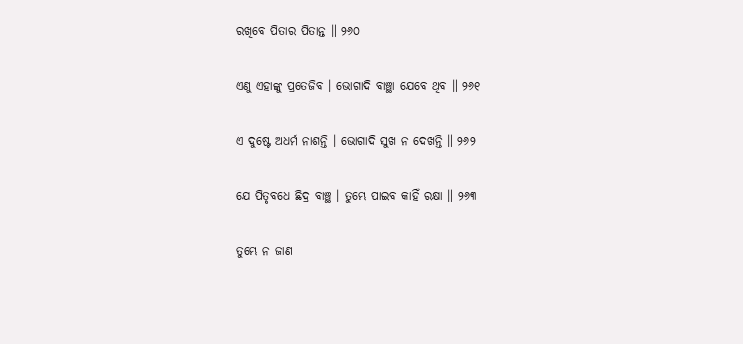ରଖିବେ ପିତାର ପିତାନ୍ତ ॥ ୨୬୦

ଏଣୁ ଏହାଙ୍କୁ ପ୍ରତେଜିବ । ଭୋଗାଦି ବାଞ୍ଛା ଯେବେ ଥିବ ॥ ୨୬୧

ଏ ଦୁଷ୍ଟେ ଅଧର୍ମ ନାଶନ୍ତି । ଭୋଗାଦି ସୁଖ ନ ଦେଖନ୍ତି ॥ ୨୬୨

ଯେ ପିତୃବଧେ ଛିଦ୍ର ବାଞ୍ଛ । ତୁମ୍ଭେ ପାଇବ କାହିଁ ରକ୍ଷା ॥ ୨୬୩

ତୁମ୍ଭେ ନ ଜାଣ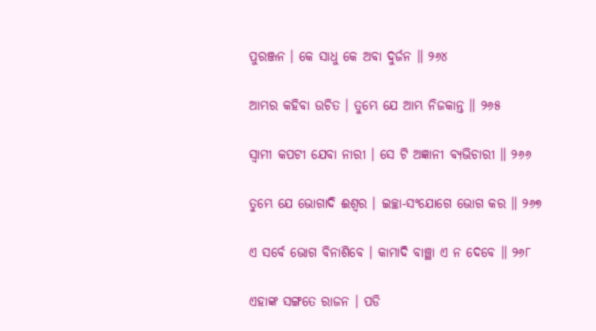ପୁରଞ୍ଜନ । କେ ସାଧୁ କେ ଅବା ଦୁର୍ଜନ ॥ ୨୬୪

ଆମ୍ଭର କହିବା ଉଚିତ । ତୁମ୍ଭେ ଯେ ଆମ୍ଭ ନିଜକାନ୍ତ ॥ ୨୬୫

ସ୍ୱାମୀ କପଟୀ ଯେବା ନାରୀ । ସେ ଟି ଅଜ୍ଞାନୀ ବ୍ୟଭିଚାରୀ ॥ ୨୬୬

ତୁମ୍ଭେ ଯେ ଭୋଗାଦି ଈଶ୍ୱର । ଇଚ୍ଛା-ସଂଯୋଗେ ଭୋଗ କର ॥ ୨୬୭

ଏ ସର୍ବେ ଭୋଗ ବିନାଶିବେ । କାମାଦି ବାଞ୍ଛା ଏ ନ ଦେବେ ॥ ୨୬୮

ଏହାଙ୍କ ସଙ୍ଗତେ ରାଜନ । ପଡି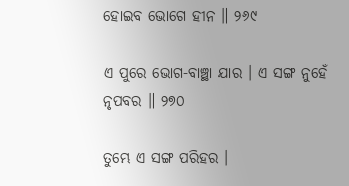ହୋଇବ ଭୋଗେ ହୀନ ॥ ୨୬୯

ଏ ପୁରେ ଭୋଗ-ବାଞ୍ଛା ଯାର । ଏ ସଙ୍ଗ ନୁହେଁ ନୃପବର ॥ ୨୭୦

ତୁମ୍ଭେ ଏ ସଙ୍ଗ ପରିହର ।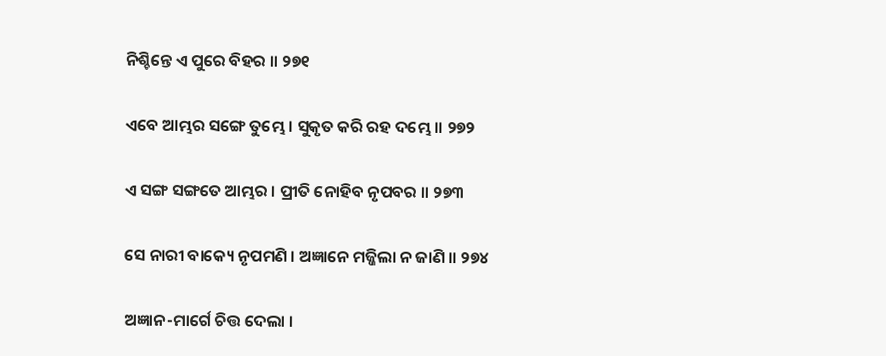ନିଶ୍ଚିନ୍ତେ ଏ ପୁରେ ବିହର ॥ ୨୭୧

ଏବେ ଆମ୍ଭର ସଙ୍ଗେ ତୁମ୍ଭେ । ସୁକୃତ କରି ରହ ଦମ୍ଭେ ॥ ୨୭୨

ଏ ସଙ୍ଗ ସଙ୍ଗତେ ଆମ୍ଭର । ପ୍ରୀତି ନୋହିବ ନୃପବର ॥ ୨୭୩

ସେ ନାରୀ ବାକ୍ୟେ ନୃପମଣି । ଅଜ୍ଞାନେ ମଜ୍ଜିଲା ନ ଜାଣି ॥ ୨୭୪

ଅଜ୍ଞାନ-ମାର୍ଗେ ଚିତ୍ତ ଦେଲା ।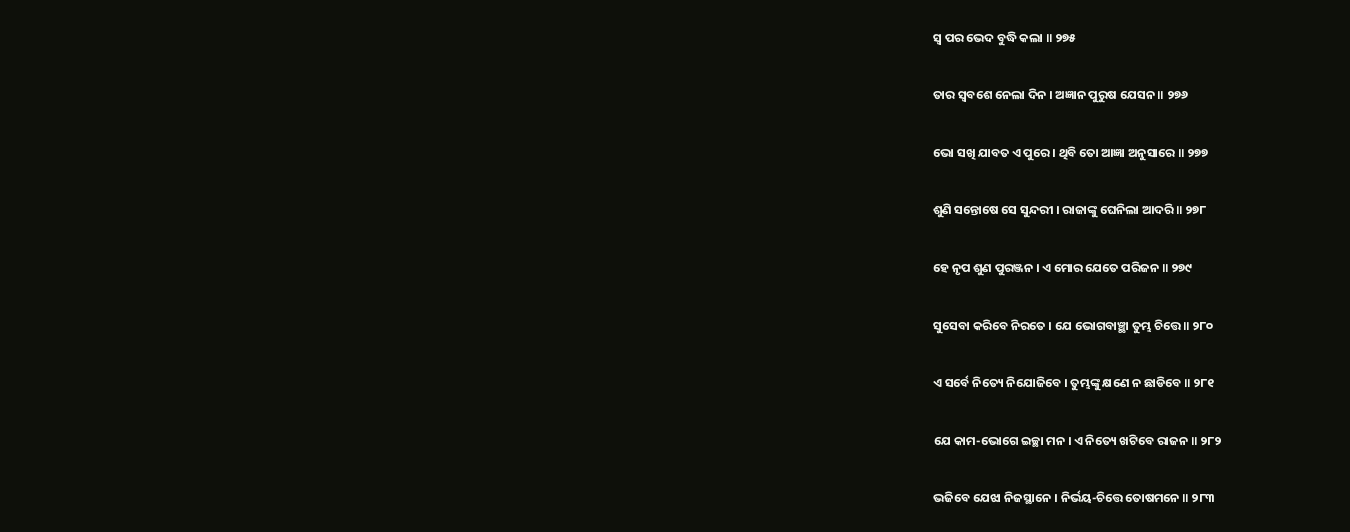ସ୍ୱ ପର ଭେଦ ବୁଦ୍ଧି କଲା ॥ ୨୭୫

ତାର ସ୍ୱବଶେ ନେଲା ଦିନ । ଅଜ୍ଞାନ ପୁରୁଷ ଯେସନ ॥ ୨୭୬

ଭୋ ସଖି ଯାବତ ଏ ପୁରେ । ଥିବି ତୋ ଆଜ୍ଞା ଅନୁସାରେ ॥ ୨୭୭

ଶୁଣି ସନ୍ତୋଷେ ସେ ସୁନ୍ଦରୀ । ରାଜାଙ୍କୁ ଘେନିଲା ଆଦରି ॥ ୨୭୮

ହେ ନୃପ ଶୁଣ ପୁରଞ୍ଜନ । ଏ ମୋର ଯେତେ ପରିଜନ ॥ ୨୭୯

ସୁସେବା କରିବେ ନିରତେ । ଯେ ଭୋଗବାଞ୍ଛା ତୁମ୍ଭ ଚିତ୍ତେ ॥ ୨୮୦

ଏ ସର୍ବେ ନିତ୍ୟେ ନିଯୋଜିବେ । ତୁମ୍ଭଙ୍କୁ କ୍ଷଣେ ନ ଛାଡିବେ ॥ ୨୮୧

ଯେ କାମ-ଭୋଗେ ଇଚ୍ଛା ମନ । ଏ ନିତ୍ୟେ ଖଟିବେ ରାଜନ ॥ ୨୮୨

ଭଜିବେ ଯେଝା ନିଜସ୍ଥାନେ । ନିର୍ଭୟ-ଚିତ୍ତେ ତୋଷମନେ ॥ ୨୮୩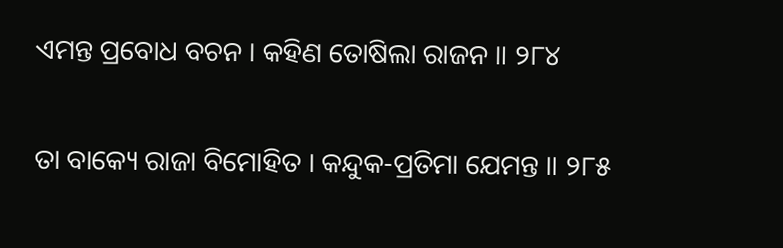ଏମନ୍ତ ପ୍ରବୋଧ ବଚନ । କହିଣ ତୋଷିଲା ରାଜନ ॥ ୨୮୪

ତା ବାକ୍ୟେ ରାଜା ବିମୋହିତ । କନ୍ଦୁକ-ପ୍ରତିମା ଯେମନ୍ତ ॥ ୨୮୫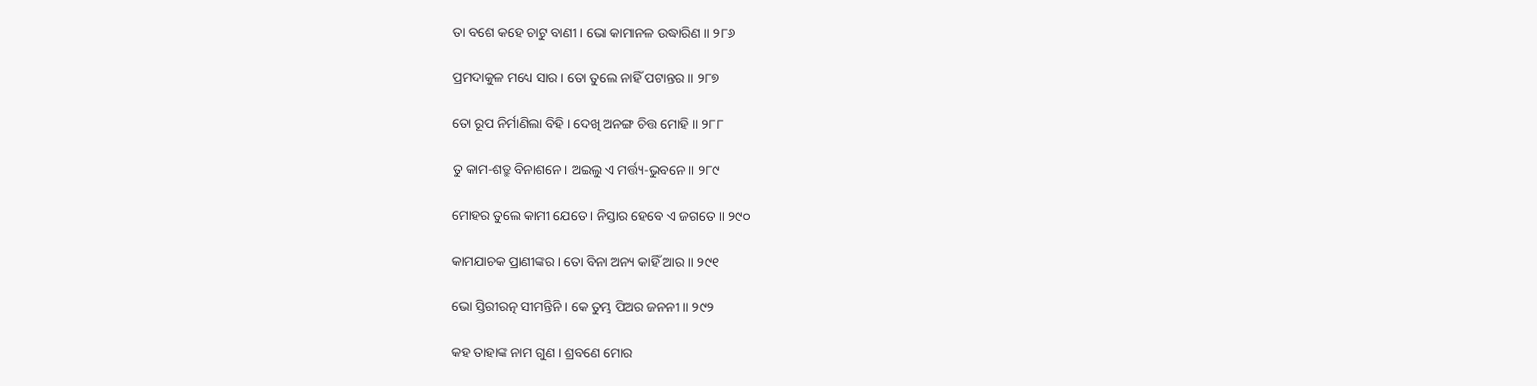ତା ବଶେ କହେ ଚାଟୁ ବାଣୀ । ଭୋ କାମାନଳ ଉଦ୍ଧାରିଣ ॥ ୨୮୬

ପ୍ରମଦାକୁଳ ମଧ୍ୟେ ସାର । ତୋ ତୁଲେ ନାହିଁ ପଟାନ୍ତର ॥ ୨୮୭

ତୋ ରୂପ ନିର୍ମାଣିଲା ବିହି । ଦେଖି ଅନଙ୍ଗ ଚିତ୍ତ ମୋହି ॥ ୨୮୮

ତୁ କାମ-ଶତ୍ରୁ ବିନାଶନେ । ଅଇଲୁ ଏ ମର୍ତ୍ତ୍ୟ-ଭୁବନେ ॥ ୨୮୯

ମୋହର ତୁଲେ କାମୀ ଯେତେ । ନିସ୍ତାର ହେବେ ଏ ଜଗତେ ॥ ୨୯୦

କାମଯାଚକ ପ୍ରାଣୀଙ୍କର । ତୋ ବିନା ଅନ୍ୟ କାହିଁ ଆର ॥ ୨୯୧

ଭୋ ସ୍ତିରୀରତ୍ନ ସୀମନ୍ତିନି । କେ ତୁମ୍ଭ ପିଅର ଜନନୀ ॥ ୨୯୨

କହ ତାହାଙ୍କ ନାମ ଗୁଣ । ଶ୍ରବଣେ ମୋର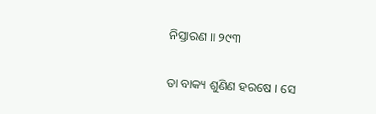ନିସ୍ତାରଣ ॥ ୨୯୩

ତା ବାକ୍ୟ ଶୁଣିଣ ହରଷେ । ସେ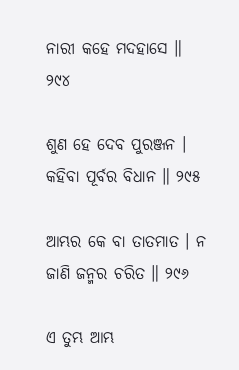ନାରୀ କହେ ମଦହାସେ ॥ ୨୯୪

ଶୁଣ ହେ ଦେବ ପୁରଞ୍ଜନ । କହିବା ପୂର୍ବର ବିଧାନ ॥ ୨୯୫

ଆମ୍ଭର କେ ବା ତାତମାତ । ନ ଜାଣି ଜନ୍ମର ଚରିତ ॥ ୨୯୬

ଏ ତୁମ୍ଭ ଆମ୍ଭ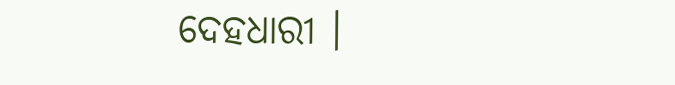ଦେହଧାରୀ ।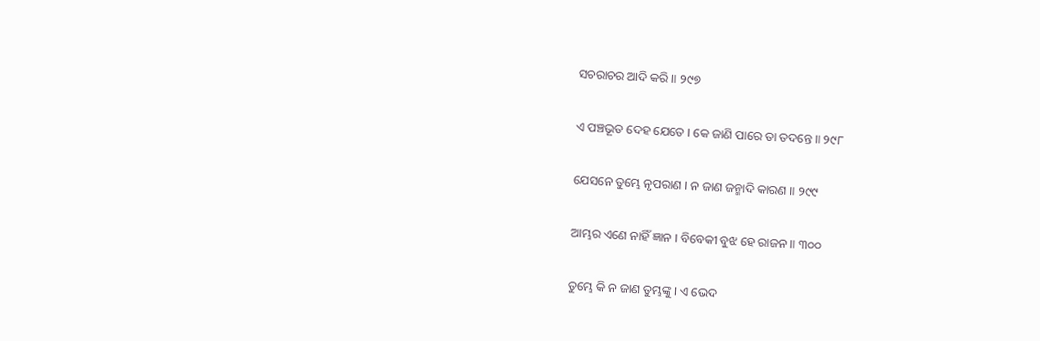ସଚରାଚର ଆଦି କରି ॥ ୨୯୭

ଏ ପଞ୍ଚଭୂତ ଦେହ ଯେତେ । କେ ଜାଣି ପାରେ ତା ତଦନ୍ତେ ॥ ୨୯୮

ଯେସନେ ତୁମ୍ଭେ ନୃପରାଣ । ନ ଜାଣ ଜନ୍ମାଦି କାରଣ ॥ ୨୯୯

ଆମ୍ଭର ଏଣେ ନାହିଁ ଜ୍ଞାନ । ବିବେକୀ ବୁଝ ହେ ରାଜନ ॥ ୩୦୦

ତୁମ୍ଭେ କି ନ ଜାଣ ତୁମ୍ଭଙ୍କୁ । ଏ ଭେଦ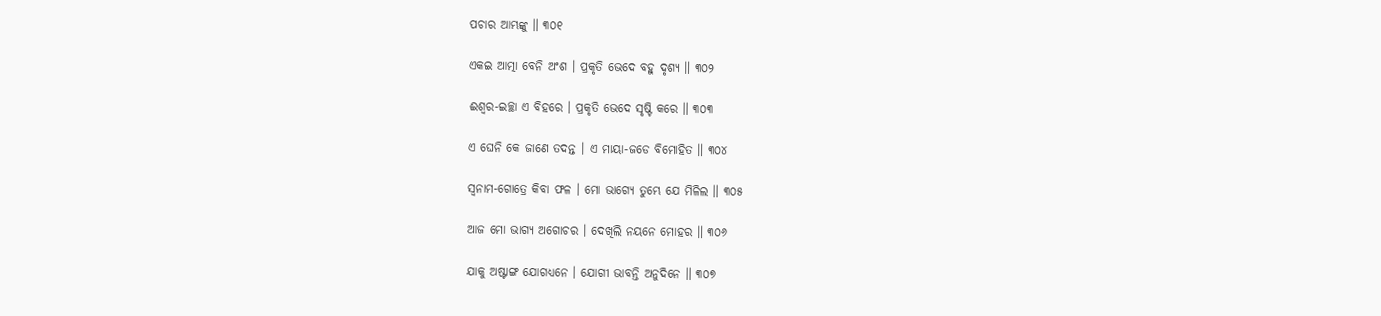ପଚାର ଆମ୍ଭଙ୍କୁ ॥ ୩୦୧

ଏକଇ ଆତ୍ମା ବେନି ଅଂଶ । ପ୍ରକୃତି ଭେଦେ ବହୁ ଦୃଶ୍ୟ ॥ ୩୦୨

ଈଶ୍ୱର-ଇଚ୍ଛା ଏ ବିହରେ । ପ୍ରକୃତି ଭେଦେ ସୃଷ୍ଟି କରେ ॥ ୩୦୩

ଏ ଘେନି କେ ଜାଣେ ତଦନ୍ତ । ଏ ମାୟା-ଜଡେ ବିମୋହିତ ॥ ୩୦୪

ସ୍ୱନାମ-ଗୋତ୍ରେ କିବା ଫଳ । ମୋ ଭାଗ୍ୟେ ତୁମ୍ଭେ ଯେ ମିଳିଲ ॥ ୩୦୫

ଆଜ ମୋ ଭାଗ୍ୟ ଅଗୋଚର । ଦେଖିଲି ନୟନେ ମୋହର ॥ ୩୦୬

ଯାକୁ ଅଷ୍ଟାଙ୍ଗ ଯୋଗଧ୍ୟନେ । ଯୋଗୀ ଭାବନ୍ତି ଅନୁଦିନେ ॥ ୩୦୭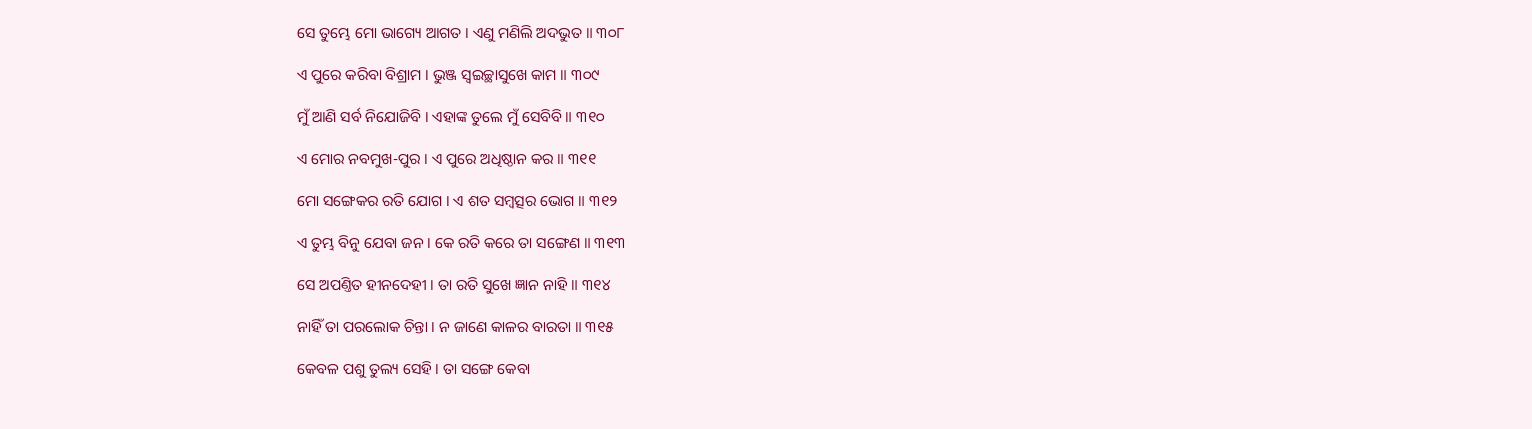ସେ ତୁମ୍ଭେ ମୋ ଭାଗ୍ୟେ ଆଗତ । ଏଣୁ ମଣିଲି ଅଦଭୁତ ॥ ୩୦୮

ଏ ପୁରେ କରିବା ବିଶ୍ରାମ । ଭୁଞ୍ଜ ସ୍ୱଇଚ୍ଛାସୁଖେ କାମ ॥ ୩୦୯

ମୁଁ ଆଣି ସର୍ବ ନିଯୋଜିବି । ଏହାଙ୍କ ତୁଲେ ମୁଁ ସେବିବି ॥ ୩୧୦

ଏ ମୋର ନବମୁଖ-ପୁର । ଏ ପୁରେ ଅଧିଷ୍ଠାନ କର ॥ ୩୧୧

ମୋ ସଙ୍ଗେକର ରତି ଯୋଗ । ଏ ଶତ ସମ୍ବତ୍ସର ଭୋଗ ॥ ୩୧୨

ଏ ତୁମ୍ଭ ବିନୁ ଯେବା ଜନ । କେ ରତି କରେ ତା ସଙ୍ଗେଣ ॥ ୩୧୩

ସେ ଅପଣ୍ତିତ ହୀନଦେହୀ । ତା ରତି ସୁଖେ ଜ୍ଞାନ ନାହି ॥ ୩୧୪

ନାହିଁ ତା ପରଲୋକ ଚିନ୍ତା । ନ ଜାଣେ କାଳର ବାରତା ॥ ୩୧୫

କେବଳ ପଶୁ ତୁଲ୍ୟ ସେହି । ତା ସଙ୍ଗେ କେବା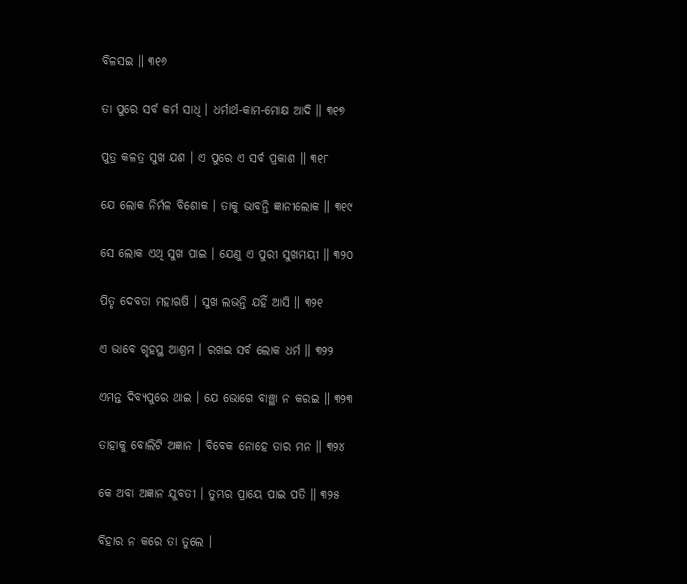ବିଳସଇ ॥ ୩୧୬

ତା ପୁରେ ସର୍ବ କର୍ମ ସାଧି । ଧର୍ମାର୍ଥ-କାମ-ମୋକ୍ଷ ଆଦି ॥ ୩୧୭

ପୁତ୍ର କଳତ୍ର ସୁଖ ଯଶ । ଏ ପୁରେ ଏ ସର୍ବ ପ୍ରକାଶ ॥ ୩୧୮

ଯେ ଲୋକ ନିର୍ମଳ ବିଶୋକ । ତାକୁ ଭାବନ୍ତି ଜ୍ଞାନୀଲୋକ ॥ ୩୧୯

ସେ ଲୋକ ଏଥି ସୁଖ ପାଇ । ଯେଣୁ ଏ ପୁରୀ ସୁଖମୟୀ ॥ ୩୨୦

ପିତୃ ଦେବତା ମହାଋଷି । ସୁଖ ଲଭନ୍ତି ଯହିଁ ଆସି ॥ ୩୨୧

ଏ ଭାବେ ଗୃହସ୍ଥ ଆଶ୍ରମ । ରଖଇ ସର୍ବ ଲୋକ ଧର୍ମ ॥ ୩୨୨

ଏମନ୍ତ ଦିବ୍ୟପୁରେ ଥାଇ । ଯେ ଭୋଗେ ବାଞ୍ଛା ନ କରଇ ॥ ୩୨୩

ତାହାକୁ ବୋଲିଟି ଅଜ୍ଞାନ । ବିବେକ ନୋହେ ତାର ମନ ॥ ୩୨୪

କେ ଅବା ଅଜ୍ଞାନ ଯୁବତୀ । ତୁମ୍ଭର ପ୍ରାୟେ ପାଇ ପତି ॥ ୩୨୫

ବିହାର ନ କରେ ତା ତୁଲେ ।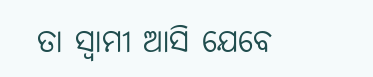ତା ସ୍ୱାମୀ ଆସି ଯେବେ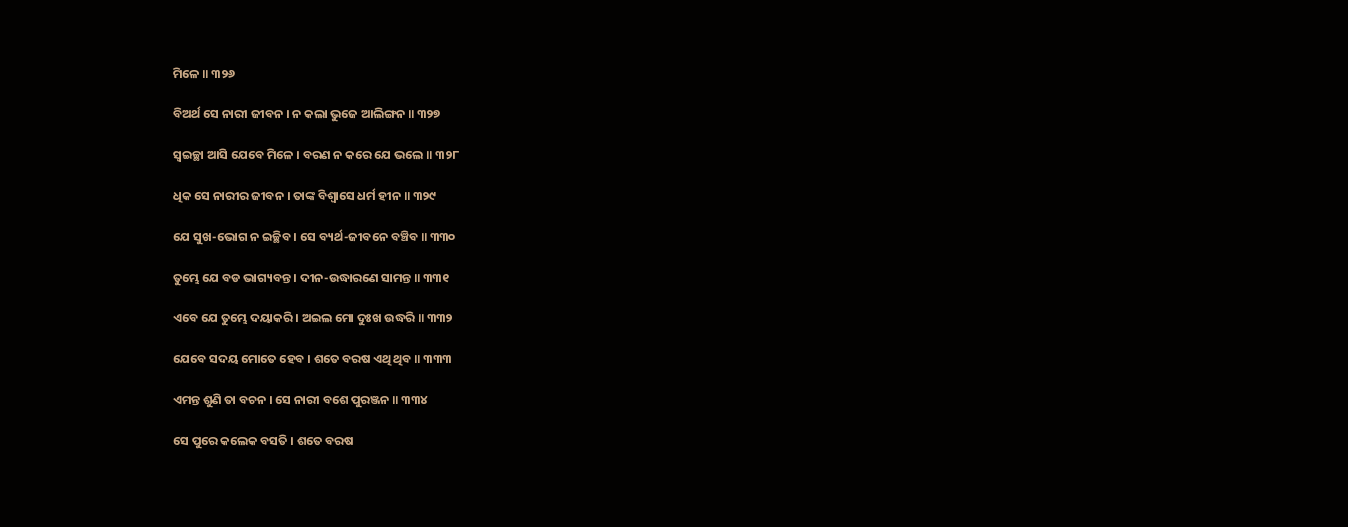ମିଳେ ॥ ୩୨୬

ବିଅର୍ଥ ସେ ନାରୀ ଜୀବନ । ନ କଲା ଭୁଜେ ଆଲିଙ୍ଗନ ॥ ୩୨୭

ସ୍ୱଇଚ୍ଛା ଆସି ଯେବେ ମିଳେ । ବରଣ ନ କରେ ଯେ ଭଲେ ॥ ୩୨୮

ଧିକ ସେ ନାରୀର ଜୀବନ । ତାଙ୍କ ବିଶ୍ୱାସେ ଧର୍ମ ହୀନ ॥ ୩୨୯

ଯେ ସୁଖ-ଭୋଗ ନ ଇଚ୍ଛିବ । ସେ ବ୍ୟର୍ଥ-ଜୀବନେ ବଞ୍ଚିବ ॥ ୩୩୦

ତୁମ୍ଭେ ଯେ ବଡ ଭାଗ୍ୟବନ୍ତ । ଦୀନ-ଉଦ୍ଧାରଣେ ସାମନ୍ତ ॥ ୩୩୧

ଏବେ ଯେ ତୁମ୍ଭେ ଦୟାକରି । ଅଇଲ ମୋ ଦୁଃଖ ଉଦ୍ଧରି ॥ ୩୩୨

ଯେବେ ସଦୟ ମୋତେ ହେବ । ଶତେ ବରଷ ଏଥି ଥିବ ॥ ୩୩୩

ଏମନ୍ତ ଶୁଣି ତା ବଚନ । ସେ ନାରୀ ବଶେ ପୁରଞ୍ଜନ ॥ ୩୩୪

ସେ ପୁରେ କଲେକ ବସତି । ଶତେ ବରଷ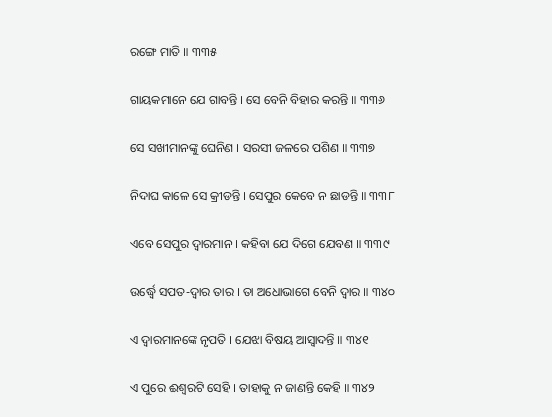ରଙ୍ଗେ ମାତି ॥ ୩୩୫

ଗାୟକମାନେ ଯେ ଗାବନ୍ତି । ସେ ବେନି ବିହାର କରନ୍ତି ॥ ୩୩୬

ସେ ସଖୀମାନଙ୍କୁ ଘେନିଣ । ସରସୀ ଜଳରେ ପଶିଣ ॥ ୩୩୭

ନିଦାଘ କାଳେ ସେ କ୍ରୀଡନ୍ତି । ସେପୁର କେବେ ନ ଛାଡନ୍ତି ॥ ୩୩୮

ଏବେ ସେପୁର ଦ୍ୱାରମାନ । କହିବା ଯେ ଦିଗେ ଯେବଣ ॥ ୩୩୯

ଉର୍ଦ୍ଧ୍ୱେ ସପତ-ଦ୍ୱାର ତାର । ତା ଅଧୋଭାଗେ ବେନି ଦ୍ୱାର ॥ ୩୪୦

ଏ ଦ୍ୱାରମାନଙ୍କେ ନୃପତି । ଯେଝା ବିଷୟ ଆସ୍ୱାଦନ୍ତି ॥ ୩୪୧

ଏ ପୁରେ ଈଶ୍ୱରଟି ସେହି । ତାହାକୁ ନ ଜାଣନ୍ତି କେହି ॥ ୩୪୨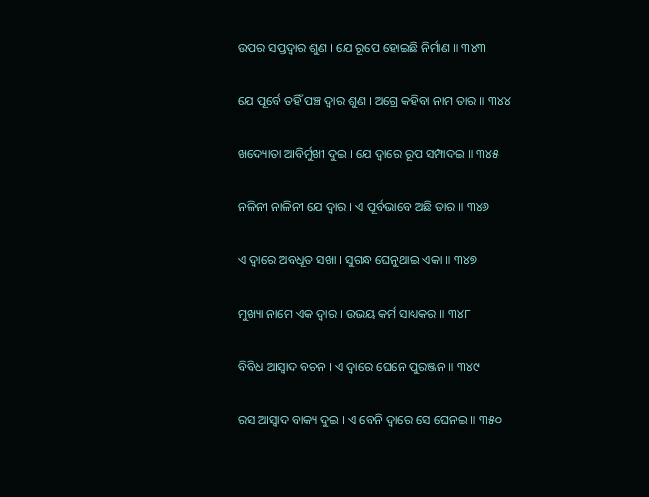ଉପର ସପ୍ତଦ୍ୱାର ଶୁଣ । ଯେ ରୂପେ ହୋଇଛି ନିର୍ମାଣ ॥ ୩୪୩

ଯେ ପୂର୍ବେ ତହିଁ ପଞ୍ଚ ଦ୍ୱାର ଶୁଣ । ଅଗ୍ରେ କହିବା ନାମ ତାର ॥ ୩୪୪

ଖଦ୍ୟୋତା ଆବିର୍ମୁଖୀ ଦୁଇ । ଯେ ଦ୍ୱାରେ ରୂପ ସମ୍ପାଦଇ ॥ ୩୪୫

ନଳିନୀ ନାଳିନୀ ଯେ ଦ୍ୱାର । ଏ ପୂର୍ବଭାବେ ଅଛି ତାର ॥ ୩୪୬

ଏ ଦ୍ୱାରେ ଅବଧୂତ ସଖା । ସୁଗନ୍ଧ ଘେନୁଥାଇ ଏକା ॥ ୩୪୭

ମୁଖ୍ୟା ନାମେ ଏକ ଦ୍ୱାର । ଉଭୟ କର୍ମ ସାଧ୍ୟକର ॥ ୩୪୮

ବିବିଧ ଆସ୍ୱାଦ ବଚନ । ଏ ଦ୍ୱାରେ ଘେନେ ପୁରଞ୍ଜନ ॥ ୩୪୯

ରସ ଆସ୍ୱାଦ ବାକ୍ୟ ଦୁଇ । ଏ ବେନି ଦ୍ୱାରେ ସେ ଘେନଇ ॥ ୩୫୦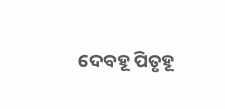ଦେବହୂ ପିତୃହୂ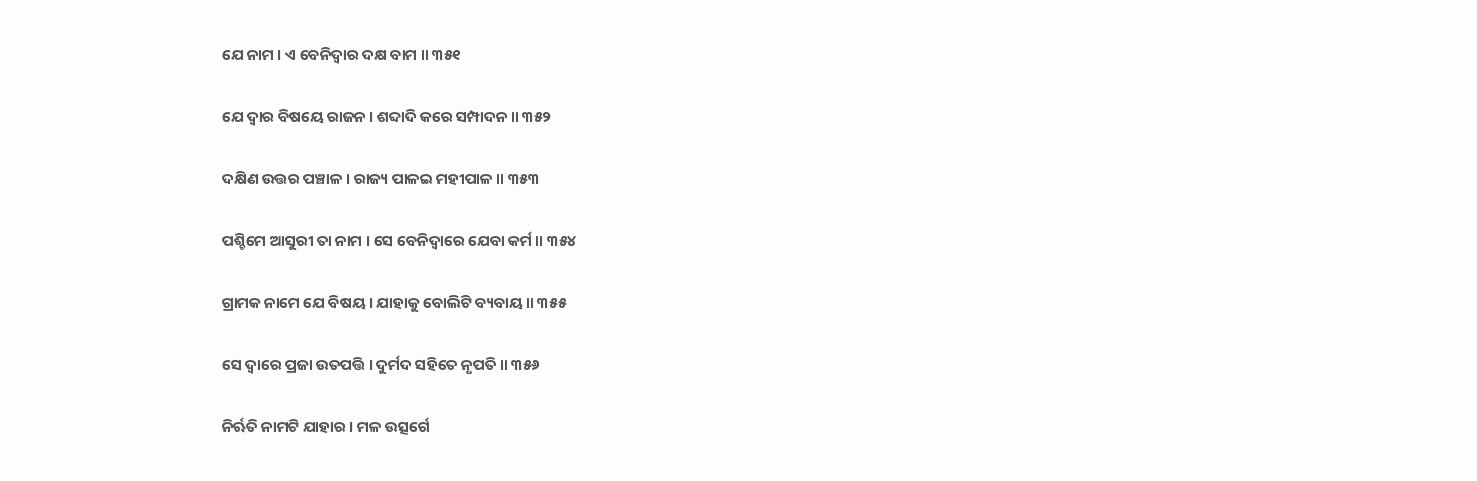ଯେ ନାମ । ଏ ବେନିଦ୍ୱାର ଦକ୍ଷ ବାମ ॥ ୩୫୧

ଯେ ଦ୍ୱାର ବିଷୟେ ରାଜନ । ଶବ୍ଦାଦି କରେ ସମ୍ପାଦନ ॥ ୩୫୨

ଦକ୍ଷିଣ ଉତ୍ତର ପଞ୍ଚାଳ । ରାଜ୍ୟ ପାଳଇ ମହୀପାଳ ॥ ୩୫୩

ପଶ୍ଚିମେ ଆସୁରୀ ତା ନାମ । ସେ ବେନିଦ୍ୱାରେ ଯେବା କର୍ମ ॥ ୩୫୪

ଗ୍ରାମକ ନାମେ ଯେ ବିଷୟ । ଯାହାକୁ ବୋଲିଟି ବ୍ୟବାୟ ॥ ୩୫୫

ସେ ଦ୍ୱାରେ ପ୍ରଜା ଉତପତ୍ତି । ଦୁର୍ମଦ ସହିତେ ନୃପତି ॥ ୩୫୬

ନିର୍ଋତି ନାମଟି ଯାହାର । ମଳ ଉତ୍ସର୍ଗେ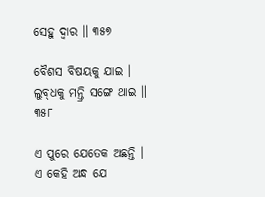ସେହୁ ଦ୍ୱାର ॥ ୩୫୭

ବୈଶସ ବିଷୟକୁ ଯାଇ । ଲୁବ୍‌ଧକୁ ମନ୍ତ୍ରି ସଙ୍ଗେ ଥାଇ ॥ ୩୫୮

ଏ ପୁରେ ଯେତେକ ଅଛନ୍ତି । ଏ କେହି ଅନ୍ଧ ଯେ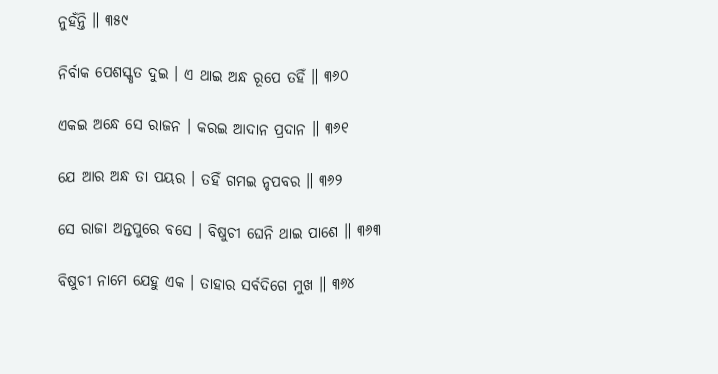ନୁହଁନ୍ତି ॥ ୩୫୯

ନିର୍ବାକ ପେଶସ୍କୃତ ଦୁଇ । ଏ ଥାଇ ଅନ୍ଧ ରୂପେ ତହିଁ ॥ ୩୬୦

ଏକଇ ଅନ୍ଧେ ସେ ରାଜନ । କରଇ ଆଦାନ ପ୍ରଦାନ ॥ ୩୬୧

ଯେ ଆର ଅନ୍ଧ ତା ପୟର । ତହିଁ ଗମଇ ନୃପବର ॥ ୩୬୨

ସେ ରାଜା ଅନ୍ତପୁରେ ବସେ । ବିଷୁଚୀ ଘେନି ଥାଇ ପାଶେ ॥ ୩୬୩

ବିଷୁଚୀ ନାମେ ଯେହୁ ଏକ । ତାହାର ସର୍ବଦିଗେ ମୁଖ ॥ ୩୬୪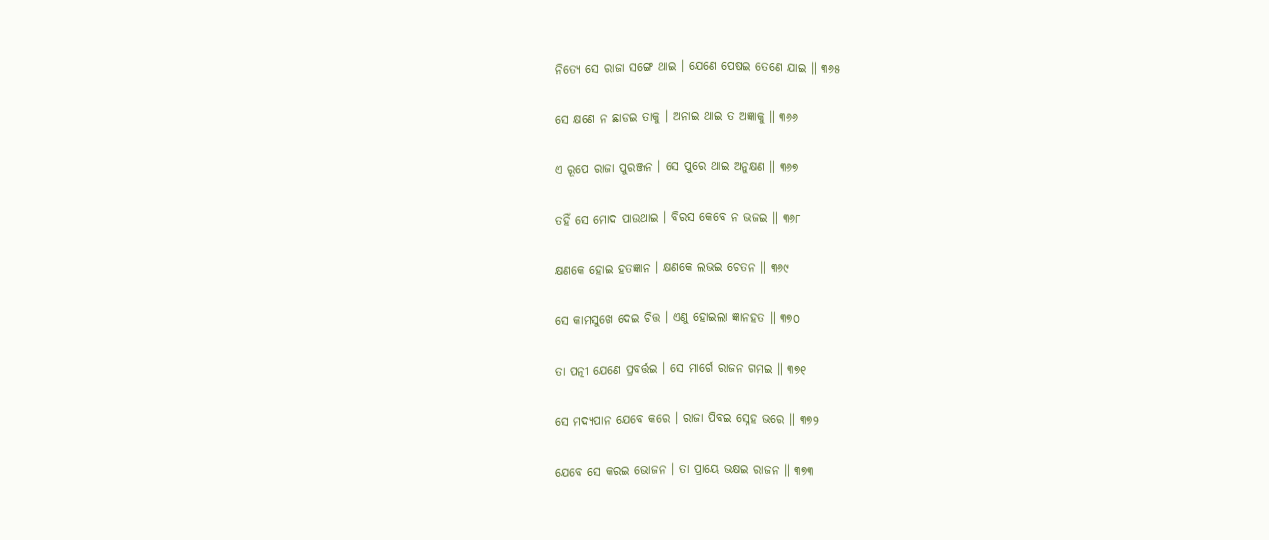ନିତ୍ୟେ ସେ ରାଜା ସଙ୍ଗେ ଥାଇ । ଯେଣେ ପେଷଇ ତେଣେ ଯାଇ ॥ ୩୬୫

ସେ କ୍ଷଣେ ନ ଛାଡଇ ତାକୁ । ଅନାଇ ଥାଇ ତ ଅଜ୍ଞାକୁ ॥ ୩୬୬

ଏ ରୂପେ ରାଜା ପୁରଞ୍ଜନ । ସେ ପୁରେ ଥାଇ ଅନୁକ୍ଷଣ ॥ ୩୬୭

ତହିଁ ସେ ମୋଦ ପାଉଥାଇ । ବିରସ କେବେ ନ ଭଜଇ ॥ ୩୬୮

କ୍ଷଣକେ ହୋଇ ହତଜ୍ଞାନ । କ୍ଷଣକେ ଲଭଇ ଚେତନ ॥ ୩୬୯

ସେ କାମସୁଖେ ଦେଇ ଚିତ୍ତ । ଏଣୁ ହୋଇଲା ଜ୍ଞାନହତ ॥ ୩୭୦

ତା ପତ୍ନୀ ଯେଣେ ପ୍ରବର୍ତ୍ତଇ । ସେ ମାର୍ଗେ ରାଜନ ଗମଇ ॥ ୩୭୧

ସେ ମଦ୍ୟପାନ ଯେବେ କରେ । ରାଜା ପିବଇ ସ୍ନେହ ଭରେ ॥ ୩୭୨

ଯେବେ ସେ କରଇ ଭୋଜନ । ତା ପ୍ରାୟେ ଭକ୍ଷଇ ରାଜନ ॥ ୩୭୩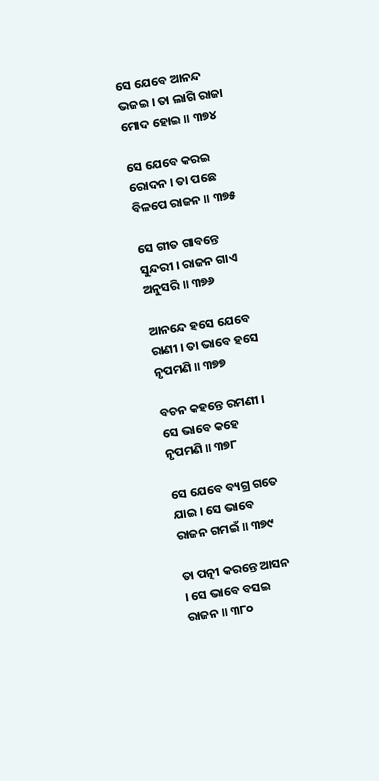ସେ ଯେବେ ଆନନ୍ଦ ଭଜଇ । ତା ଲାଗି ରାଜା ମୋଦ ହୋଇ ॥ ୩୭୪

ସେ ଯେବେ କରଇ ରୋଦନ । ତା ପଛେ ବିଳପେ ରାଜନ ॥ ୩୭୫

ସେ ଗୀତ ଗାବନ୍ତେ ସୁନ୍ଦରୀ । ରାଜନ ଗାଏ ଅନୁସରି ॥ ୩୭୬

ଆନନ୍ଦେ ହସେ ଯେବେ ରାଣୀ । ତା ଭାବେ ହସେ ନୃପମଣି ॥ ୩୭୭

ବଚନ କହନ୍ତେ ରମଣୀ । ସେ ଭାବେ କହେ ନୃପମଣି ॥ ୩୭୮

ସେ ଯେବେ ବ୍ୟଗ୍ର ଗତେ ଯାଇ । ସେ ଭାବେ ରାଜନ ଗମଇଁ ॥ ୩୭୯

ତା ପତ୍ନୀ କରନ୍ତେ ଆସନ । ସେ ଭାବେ ବସଇ ରାଜନ ॥ ୩୮୦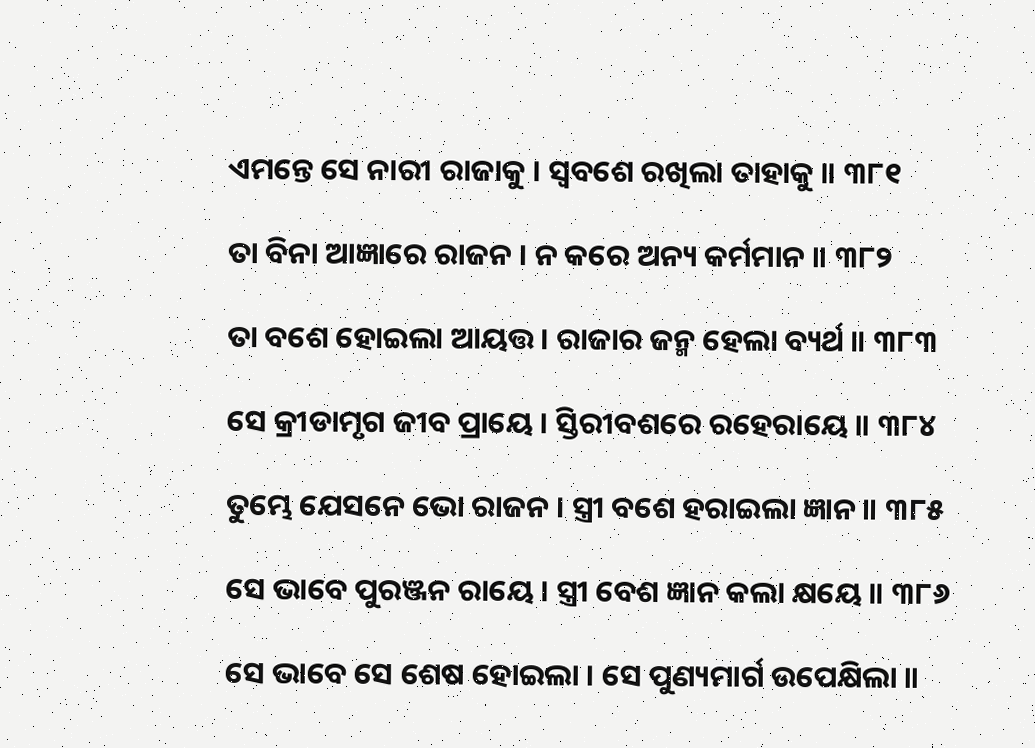ଏମନ୍ତେ ସେ ନାରୀ ରାଜାକୁ । ସ୍ୱବଶେ ରଖିଲା ତାହାକୁ ॥ ୩୮୧

ତା ବିନା ଆଜ୍ଞାରେ ରାଜନ । ନ କରେ ଅନ୍ୟ କର୍ମମାନ ॥ ୩୮୨

ତା ବଶେ ହୋଇଲା ଆୟତ୍ତ । ରାଜାର ଜନ୍ମ ହେଲା ବ୍ୟର୍ଥ ॥ ୩୮୩

ସେ କ୍ରୀଡାମୃଗ ଜୀବ ପ୍ରାୟେ । ସ୍ତିରୀବଶରେ ରହେରାୟେ ॥ ୩୮୪

ତୁମ୍ଭେ ଯେସନେ ଭୋ ରାଜନ । ସ୍ତ୍ରୀ ବଶେ ହରାଇଲା ଜ୍ଞାନ ॥ ୩୮୫

ସେ ଭାବେ ପୁରଞ୍ଜନ ରାୟେ । ସ୍ତ୍ରୀ ବେଶ ଜ୍ଞାନ କଲା କ୍ଷୟେ ॥ ୩୮୬

ସେ ଭାବେ ସେ ଶେଷ ହୋଇଲା । ସେ ପୁଣ୍ୟମାର୍ଗ ଉପେକ୍ଷିଲା ॥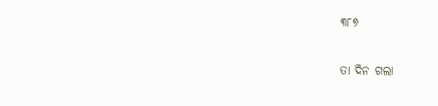୩୮୭

ତା ଦିନ ଗଲା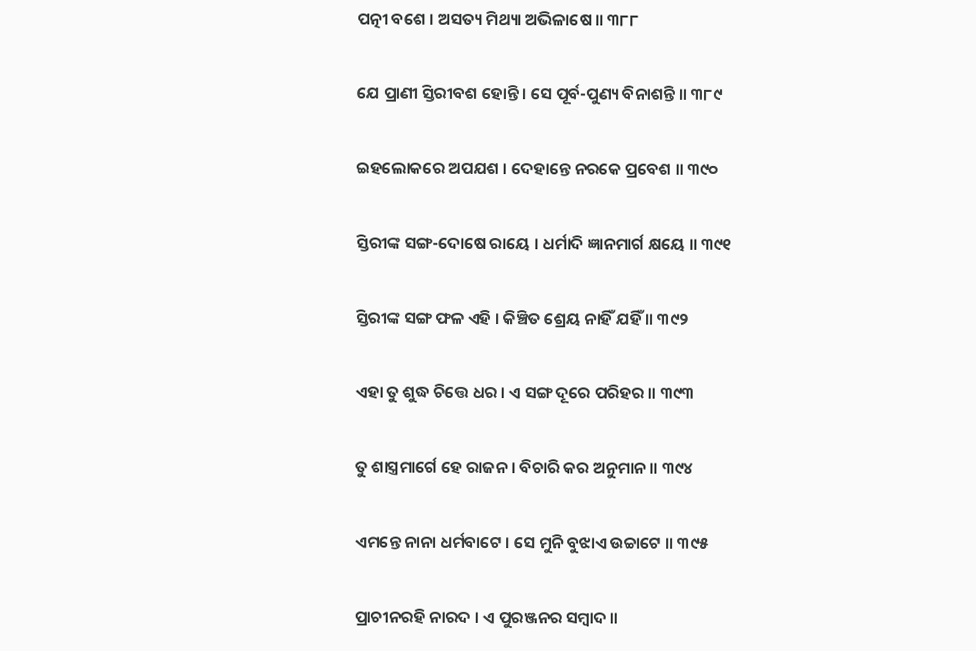ପତ୍ନୀ ବଶେ । ଅସତ୍ୟ ମିଥ୍ୟା ଅଭିଳାଷେ ॥ ୩୮୮

ଯେ ପ୍ରାଣୀ ସ୍ତିରୀବଶ ହୋନ୍ତି । ସେ ପୂର୍ବ-ପୁଣ୍ୟ ବିନାଶନ୍ତି ॥ ୩୮୯

ଇହଲୋକରେ ଅପଯଶ । ଦେହାନ୍ତେ ନରକେ ପ୍ରବେଶ ॥ ୩୯୦

ସ୍ତିରୀଙ୍କ ସଙ୍ଗ-ଦୋଷେ ରାୟେ । ଧର୍ମାଦି ଜ୍ଞାନମାର୍ଗ କ୍ଷୟେ ॥ ୩୯୧

ସ୍ତିରୀଙ୍କ ସଙ୍ଗ ଫଳ ଏହି । କିଞ୍ଚିତ ଶ୍ରେୟ ନାହିଁ ଯହିଁ ॥ ୩୯୨

ଏହା ତୁ ଶୁଦ୍ଧ ଚିତ୍ତେ ଧର । ଏ ସଙ୍ଗ ଦୂରେ ପରିହର ॥ ୩୯୩

ତୁ ଶାସ୍ତ୍ରମାର୍ଗେ ହେ ରାଜନ । ବିଚାରି କର ଅନୁମାନ ॥ ୩୯୪

ଏମନ୍ତେ ନାନା ଧର୍ମବାଟେ । ସେ ମୁନି ବୁଝାଏ ଉଚ୍ଚାଟେ ॥ ୩୯୫

ପ୍ରାଚୀନରହି ନାରଦ । ଏ ପୁରଞ୍ଜନର ସମ୍ବାଦ ॥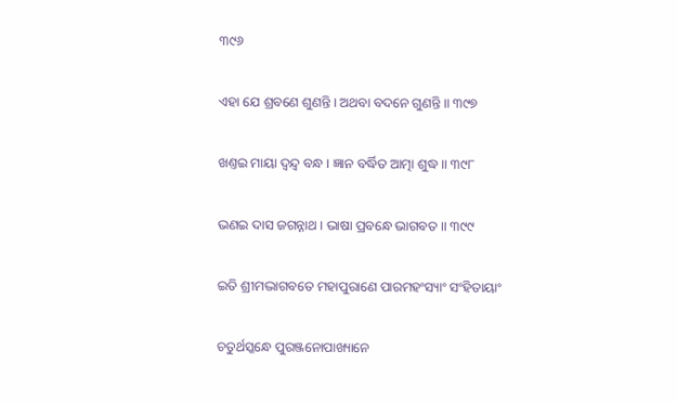୩୯୬

ଏହା ଯେ ଶ୍ରବଣେ ଶୁଣନ୍ତି । ଅଥବା ବଦନେ ଗୁଣନ୍ତି ॥ ୩୯୭

ଖଣ୍ତଇ ମାୟା ଦ୍ୱନ୍ଦ୍ୱ ବନ୍ଧ । ଜ୍ଞାନ ବର୍ଦ୍ଧିତ ଆତ୍ମା ଶୁଦ୍ଧ ॥ ୩୯୮

ଭଣଇ ଦାସ ଜଗନ୍ନାଥ । ଭାଷା ପ୍ରବନ୍ଧେ ଭାଗବତ ॥ ୩୯୯

ଇତି ଶ୍ରୀମଦ୍ଭାଗବତେ ମହାପୁରାଣେ ପାରମହଂସ୍ୟାଂ ସଂହିତାୟାଂ

ଚତୁର୍ଥସ୍କନ୍ଧେ ପୁରଞ୍ଜନୋପାଖ୍ୟାନେ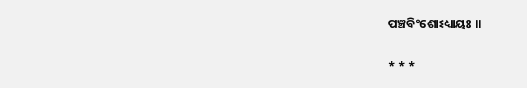ପଞ୍ଚବିଂଶୋଽଧ୍ୟାୟଃ ॥

* * *